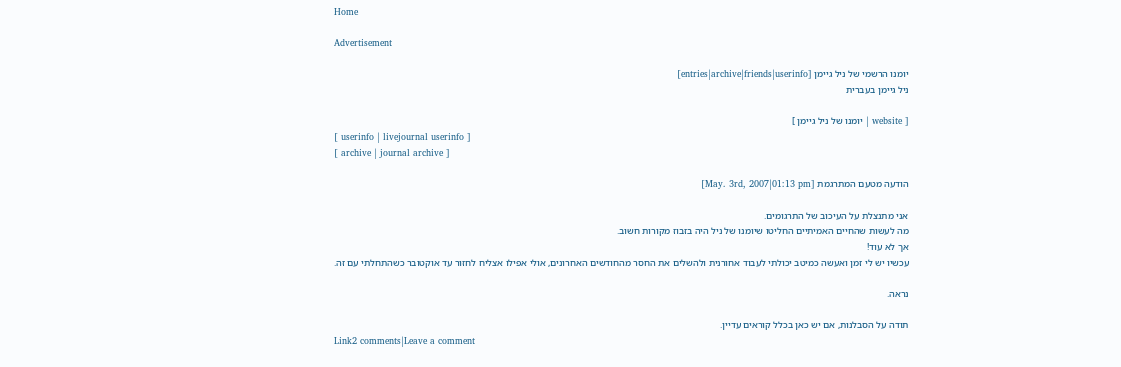Home

Advertisement

יומנו הרשמי של ניל גיימן [entries|archive|friends|userinfo]
ניל גיימן בעברית

[ website | יומנו של ניל גיימן ]
[ userinfo | livejournal userinfo ]
[ archive | journal archive ]

הודעה מטעם המתרגמת [May. 3rd, 2007|01:13 pm]

אני מתנצלת על העיכוב של התרגומים.
מה לעשות שהחיים האמיתיים החליטו שיומנו של ניל היה בזבוז מקורות חשוב.
אך לא עוד!
עכשיו יש לי זמן ואעשה כמיטב יכולתי לעבוד אחורנית ולהשלים את החסר מהחודשים האחרונים, אולי אפילו אצליח לחזור עד אוקטובר כשהתחלתי עם זה.

נראה.

תודה על הסבלנות, אם יש כאן בכלל קוראים עדיין.
Link2 comments|Leave a comment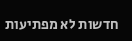חדשות לא מפתיעות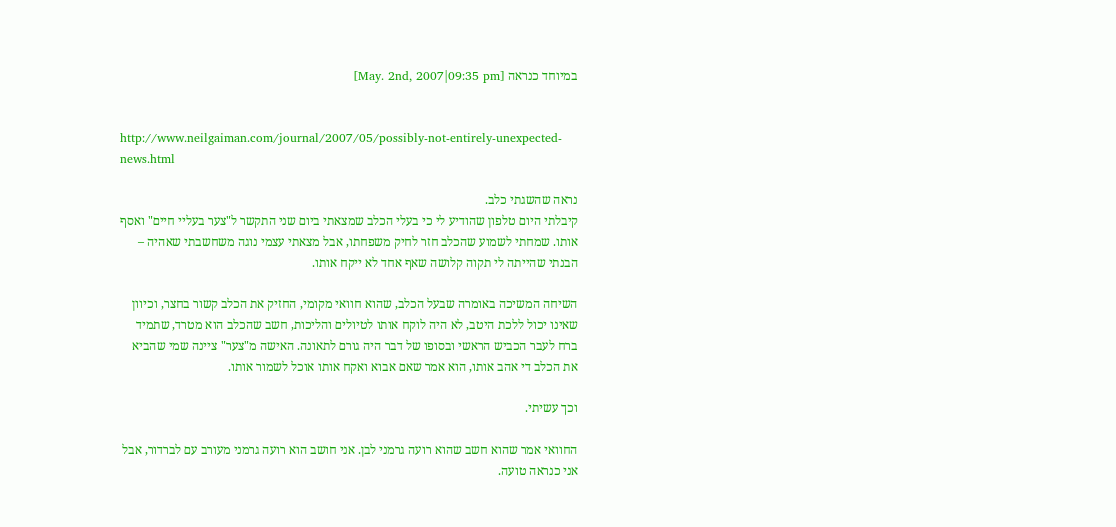במיוחד כנראה [May. 2nd, 2007|09:35 pm]


http://www.neilgaiman.com/journal/2007/05/possibly-not-entirely-unexpected-news.html

נראה שהשגתי כלב.
קיבלתי היום טלפון שהודיע לי כי בעלי הכלב שמצאתי ביום שני התקשר ל"צער בעליי חיים" ואסף אותו. שמחתי לשמוע שהכלב חזר לחיק משפחתו, אבל מצאתי עצמי נוגה משחשבתי שאהיה – הבנתי שהייתה לי תקוה קלושה שאף אחד לא ייקח אותו.

השיחה המשיכה באומרה שבעל הכלב, שהוא חוואי מקומי, החזיק את הכלב קשור בחצר, וכיוון שאינו יכול ללכת היטב, לא היה לוקח אותו לטיולים והליכות, חשב שהכלב הוא מטרד, שתמיד ברח לעבר הכביש הראשי ובסופו של דבר היה גורם לתאונה. האישה מ"צער" ציינה שמי שהביא את הכלב די אהב אותו, הוא אמר שאם אבוא ואקח אותו אוכל לשמור אותו.

וכך עשיתי.

החוואי אמר שהוא חשב שהוא רועה גרמני לבן. אני חושב הוא רועה גרמני מעורב עם לברדור, אבל אני כנראה טועה.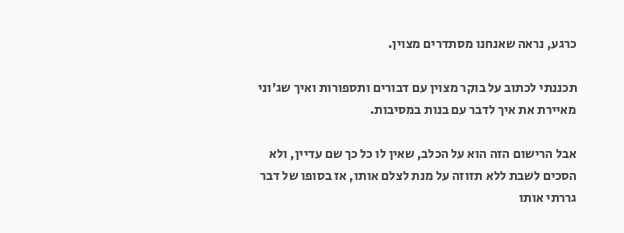כרגע, נראה שאנחנו מסתדרים מצוין.

תכננתי לכתוב על בוקר מצוין עם דבורים ותספורות ואיך שג'וני מאיירת את איך לדבר עם בנות במסיבות.

אבל הרישום הזה הוא על הכלב, שאין לו כל כך שם עדיין, ולא הסכים לשבת ללא תזוזה על מנת לצלם אותו, אז בסופו של דבר גררתי אותו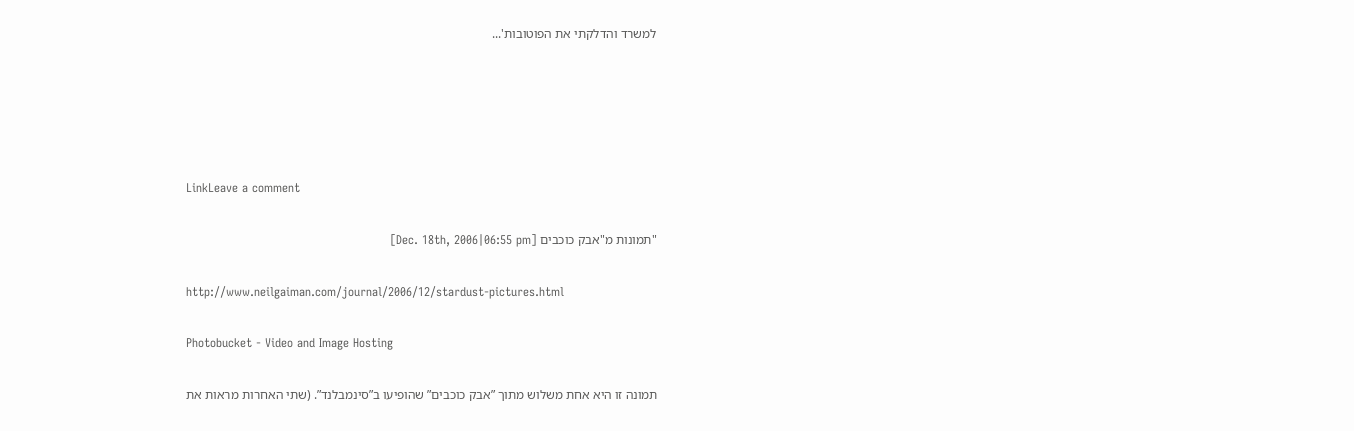למשרד והדלקתי את הפוטובות'...





LinkLeave a comment

"תמונות מ"אבק כוכבים [Dec. 18th, 2006|06:55 pm]

http://www.neilgaiman.com/journal/2006/12/stardust-pictures.html

Photobucket - Video and Image Hosting

תמונה זו היא אחת משלוש מתוך ”אבק כוכבים” שהופיעו ב”סינמבלנד”. (שתי האחרות מראות את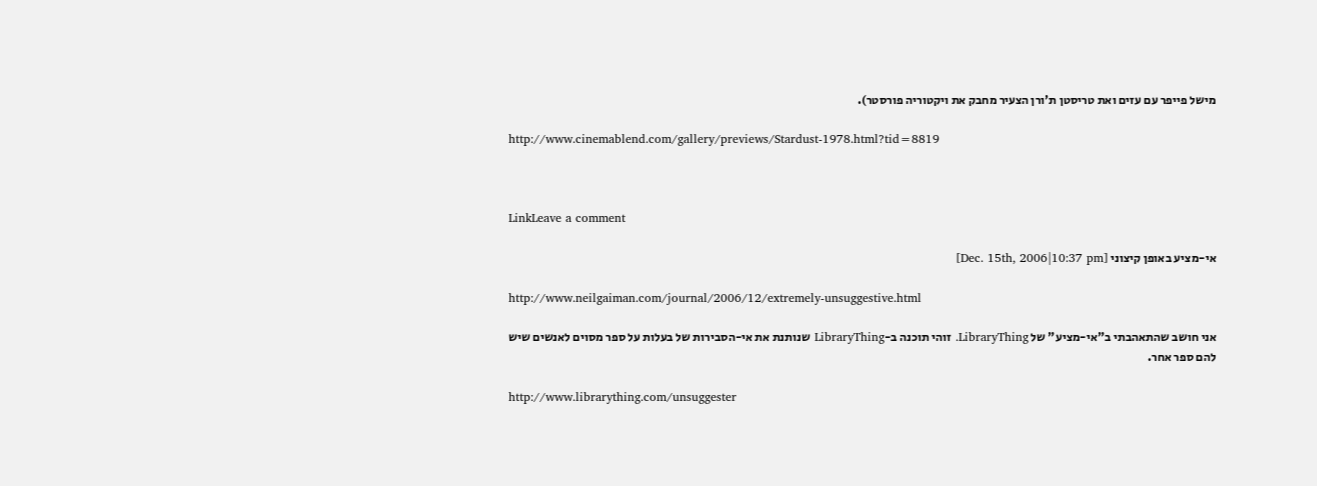מישל פייפר עם עזים ואת טריסטן ת'ורן הצעיר מחבק את ויקטוריה פורסטר).

http://www.cinemablend.com/gallery/previews/Stardust-1978.html?tid=8819



LinkLeave a comment

אי-מציע באופן קיצוני [Dec. 15th, 2006|10:37 pm]

http://www.neilgaiman.com/journal/2006/12/extremely-unsuggestive.html

אני חושב שהתאהבתי ב"אי-מציע" של LibraryThing. זוהי תוכנה ב-LibraryThing שנותנת את אי-הסבירות של בעלות על ספר מסוים לאנשים שיש להם ספר אחר.

http://www.librarything.com/unsuggester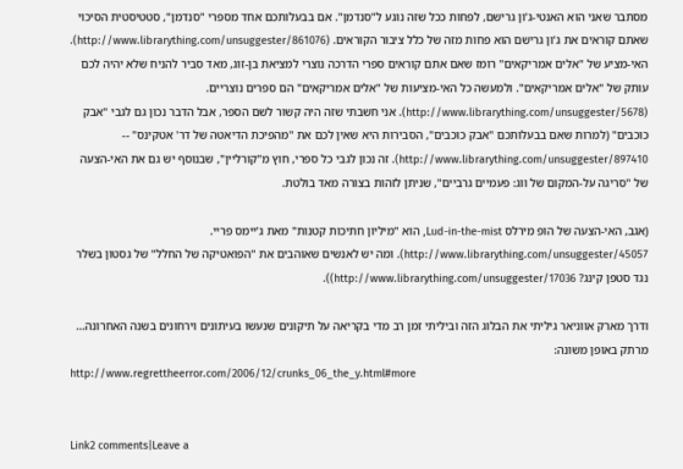מסתבר שאני הוא האנטי-ג'ון גרישם, לפחות ככל שזה נוגע ל"סנדמן". אם בבעלותכם אחד מספרי "סנדמן", סטטיסטית הסיכוי שאתם קוראים את ג'ון גרישם הוא פחות מזה של כלל ציבור הקוראים. (http://www.librarything.com/unsuggester/861076). האי-מציע של "אלים אמריקאים" רומז שאם אתם קוראים ספרי הדרכה נוצרי למציאת בן-זוג, מאד סביר להניח שלא יהיה לכם עותק של "אלים אמריקאים". ולמעשה כל האי-מציעות של "אלים אמריקאים" הם ספרים נוצריים. (http://www.librarything.com/unsuggester/5678). אני חשבתי שזה היה קשור לשם הספר, אבל הדבר נכון גם לגבי "אבק כוכבים" (למרות שאם בבעלותכם "אבק כוכבים", הסבירות היא שאין לכם את "מהפיכת הדיאטה של דר' אטקינס" -- http://www.librarything.com/unsuggester/897410). זה נכון לגבי כל ספרי, חוץ מ"קורליין", שבנוסף יש גם את האי-הצעה של "סריגה על-המקום של ווג: פעמיים גרביים", שניתן לזהות בצורה מאד בולטת.

(אגב, האי-הצעה של הופ מירלס Lud-in-the-mist, הוא "מיליון חתיכות קטנות" מאת ג'יימס פריי. http://www.librarything.com/unsuggester/45057). ומה יש לאנשים שאוהבים את "הפואטיקה של החלל" של גסטון בשלר נגד סטפן קינג? http://www.librarything.com/unsuggester/17036)).

ודרך מארק אווניאר גיליתי את הבלוג הזה וביליתי זמן רב מדי בקריאה על תיקונים שנעשו בעיתונים וירחונים בשנה האחרונה... מרתק באופן משונה:
http://www.regrettheerror.com/2006/12/crunks_06_the_y.html#more


Link2 comments|Leave a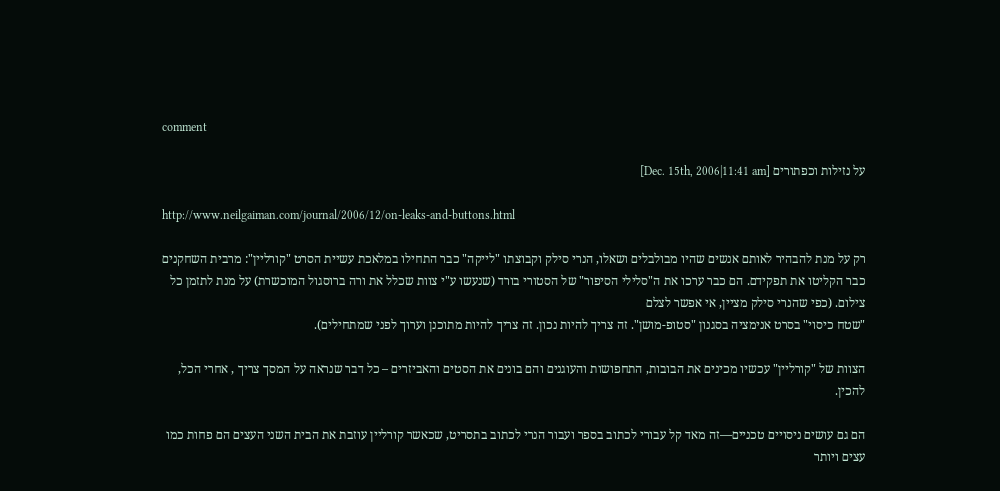comment

על נזילות וכפתורים [Dec. 15th, 2006|11:41 am]

http://www.neilgaiman.com/journal/2006/12/on-leaks-and-buttons.html

רק על מנת להבהיר לאותם אנשים שהיו מבולבלים ושאלו, הנרי סילק וקבוצתו "לייקה" כבר התחילו במלאכת עשיית הסרט "קורליין": מרבית השחקנים כבר הקליטו את תפקידם. הם כבר ערכו את ה"סלילי הסיפור" של הסטורי בורד (שנעשו ע"י צוות שכלל את ורה ברוסגול המוכשרת) על מנת לתזמן כל צילום. (כפי שהנרי סילק מציין, אי אפשר לצלם
"שטח כיסוי" בסרט אנימציה בסגנון "סטופ-מושן". זה צריך להיות נכון. זה צריך להיות מתוכנן וערוך לפני שמתחילים).

הצוות של "קורליין" עכשיו מכינים את הבובות, התחפושות והעוגנים והם בונים את הסטים והאביזרים – כל דבר שנראה על המסך צריך , אחרי הכל, להכין.

הם גם עושים ניסויים טכניים—זה מאד קל עבורי לכתוב בספר ועבור הנרי לכתוב בתסריט, שכאשר קורליין עוזבת את הבית השני העצים הם פחות כמו עצים ויותר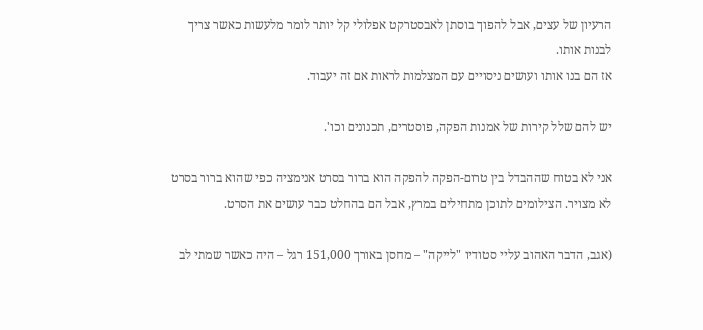הרעיון של עצים, אבל להפוך בוסתן לאבסטרקט אפלולי קל יותר לומר מלעשות כאשר צריך לבנות אותו.
אז הם בנו אותו ועושים ניסויים עם המצלמות לראות אם זה יעבוד.

יש להם שלל קירות של אמנות הפקה, פוסטרים, תכנונים וכו'.

אני לא בטוח שההבדל בין טרום-הפקה להפקה הוא ברור בסרט אנימציה כפי שהוא ברור בסרט לא מצויר. הצילומים לתוכן מתחילים במרץ, אבל הם בהחלט כבר עושים את הסרט.

(אגב, הדבר האהוב עליי סטודיו "לייקה" – מחסן באורך 151,000 רגל – היה כאשר שמתי לב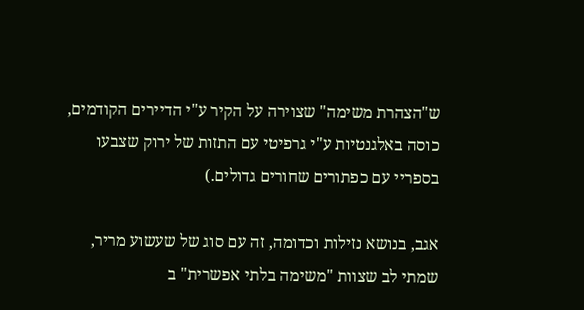ש"הצהרת משימה" שצוירה על הקיר ע"י הדיירים הקודמים, כוסה באלגנטיות ע"י גרפיטי עם התזות של ירוק שצבעו בספריי עם כפתורים שחורים גדולים.)

אגב, בנושא נזילות וכדומה, זה עם סוג של שעשוע מריר, שמתי לב שצוות "משימה בלתי אפשרית" ב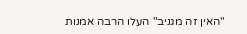"האין זה מגניב" העלו הרבה אמנות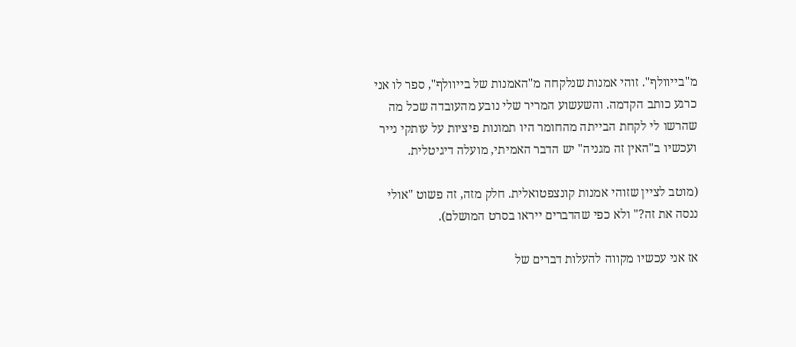מ"בייוולף". זוהי אמנות שנלקחה מ"האמנות של בייוולף", ספר לו אני כרגע כותב הקדמה. והשעשוע המריר שלי נובע מהעובדה שכל מה שהרשו לי לקחת הבייתה מהחומר היו תמונות פיציות על עותקי נייר ועכשיו ב"האין זה מגניה" יש הדבר האמיתי, מועלה דיגיטלית.

(מוטב לציין שזוהי אמנות קונצפטואלית. חלק מזה, זה פשוט "אולי ננסה את זה?" ולא כפי שהדברים ייראו בסרט המושלם).

אז אני עכשיו מקווה להעלות דברים של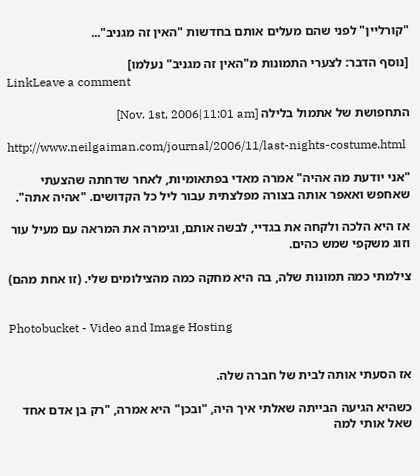"קורליין" לפני שהם מעלים אותם בחדשות "האין זה מגניב"...

[נוסף הדבר: לצערי התמונות מ"האין זה מגניב" נעלמו]
LinkLeave a comment

התחפושת של אתמול בלילה [Nov. 1st, 2006|11:01 am]

http://www.neilgaiman.com/journal/2006/11/last-nights-costume.html

"אני יודעת מה אהיה" אמרה מאדי בפתאומיות, לאחר שדחתה שהצעתי שאחפש ואאפר אותה בצורה מפלצתית עבור ליל כל הקדושים. "אהיה אתה".

אז היא הלכה ולקחה את בגדיי, לבשה אותם, וגימרה את המראה עם מעיל עור וזוג משקפי שמש כהים.

צילמתי כמה תמונות שלה, בה היא מחקה כמה מהצילומים שלי. (זו אחת מהם)


Photobucket - Video and Image Hosting


אז הסעתי אותה לבית של חברה שלה.

כשהיא הגיעה הבייתה שאלתי איך היה, "ובכן" היא אמרה, "רק בן אדם אחד שאל אותי למה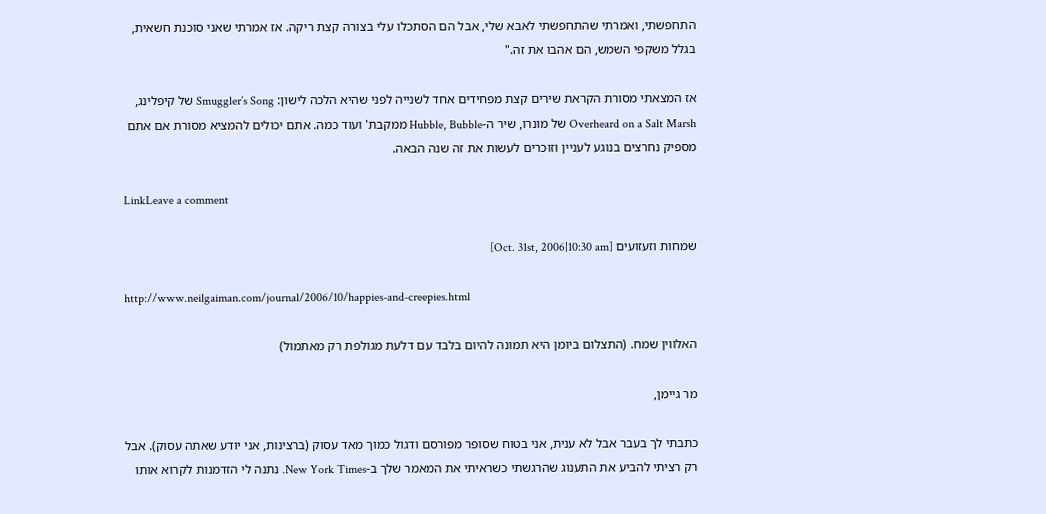התחפשתי, ואמרתי שהתחפשתי לאבא שלי, אבל הם הסתכלו עלי בצורה קצת ריקה. אז אמרתי שאני סוכנת חשאית, בגלל משקפי השמש, הם אהבו את זה."

אז המצאתי מסורת הקראת שירים קצת מפחידים אחד לשנייה לפני שהיא הלכה לישון: Smuggler’s Song של קיפלינג, Overheard on a Salt Marsh של מונרו, שיר ה-Hubble, Bubble ממקבת' ועוד כמה. אתם יכולים להמציא מסורת אם אתם מספיק נחרצים בנוגע לעניין וזוכרים לעשות את זה שנה הבאה.

LinkLeave a comment

שמחות וזעזועים [Oct. 31st, 2006|10:30 am]

http://www.neilgaiman.com/journal/2006/10/happies-and-creepies.html

האלווין שמח. (התצלום ביומן היא תמונה להיום בלבד עם דלעת מגולפת רק מאתמול)

מר גיימן,

כתבתי לך בעבר אבל לא ענית, אני בטוח שסופר מפורסם ודגול כמוך מאד עסוק (ברצינות, אני יודע שאתה עסוק). אבל רק רציתי להביע את התענוג שהרגשתי כשראיתי את המאמר שלך ב-New York Times. נתנה לי הזדמנות לקרוא אותו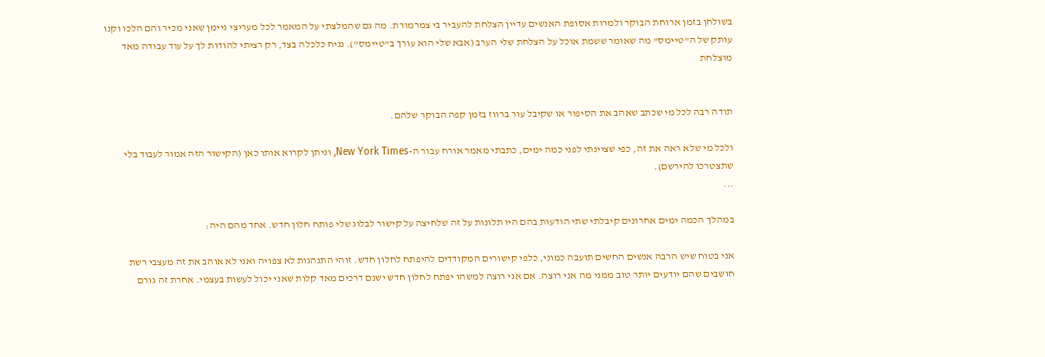בשולחן בזמן ארוחת הבוקר ולמרות אסופת האנשים עדיין הצלחת להעביר בי צמרמורת. מה גם שהמלצתי על המאמר לכל מעריצי גיימן שאני מכיר והם הלכו וקנו עותק של ה"טיימס" מה שאומר ששמת אוכל על הצלחת שלי הערב (אבא שלי הוא עורך ב"טיימס"). נניח כלכלה בצד, רק רציתי להודות לך על עוד עבודה מאד מוצלחת


תודה רבה לכל מי שכתב שאהב את הסיפור או שקיבל עור ברווז בזמן קפה הבוקר שלהם.

ולכל מי שלא ראה את זה, כפי שציינתי לפני כמה ימים, כתבתי מאמר אורח עבור ה-New York Times, וניתן לקרוא אותו כאן (הקישור הזה אמור לעבוד בלי שתצטרכו להירשם).
...

במהלך הכמה ימים אחרונים קיבלתי שתי הודעות בהם היו תלונות על זה שלחיצה על קישור לבלוג שלי פותח חלון חדש. אחד מהם היה:

אני בטוח שיש הרבה אנשים החשים תועבה כמוני, כלפי קישורים המקודדים להיפתח לחלון חדש. זוהי התנהגות לא צפויה ואני לא אוהב את זה מעצבי רשת חושבים שהם יודעים יותר טוב ממני מה אני רוצה. אם אני רוצה למשהו יפתח לחלון חדש ישנם דרכים מאד קלות שאני יכול לעשות בעצמי. אחרת זה גורם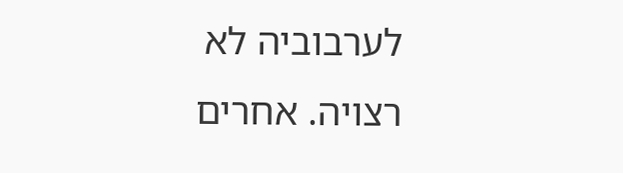לערבוביה לא רצויה. אחרים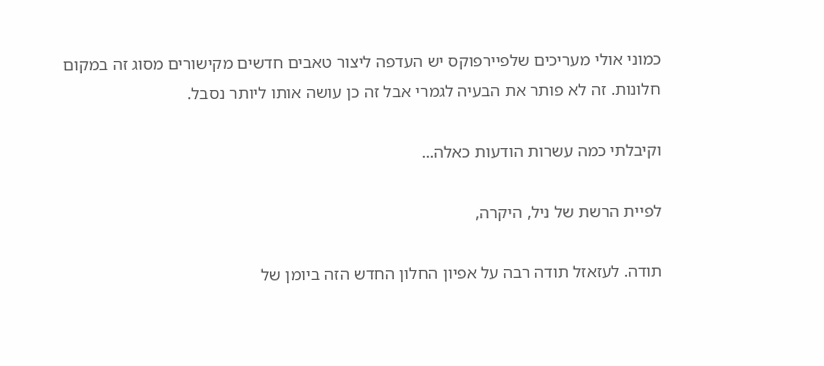כמוני אולי מעריכים שלפיירפוקס יש העדפה ליצור טאבים חדשים מקישורים מסוג זה במקום חלונות. זה לא פותר את הבעיה לגמרי אבל זה כן עושה אותו ליותר נסבל.

וקיבלתי כמה עשרות הודעות כאלה...

לפיית הרשת של ניל, היקרה,

תודה. לעזאזל תודה רבה על אפיון החלון החדש הזה ביומן של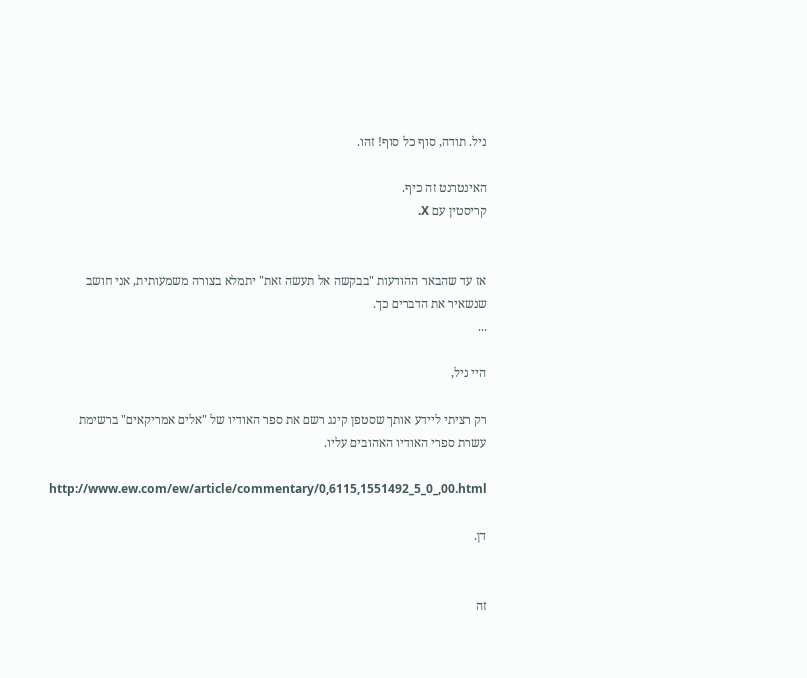ניל. תודה, סוף כל סוף! זהו.

האינטרנט זה כיף.
קריסטין עם X.


אז עד שהבאר ההודעות "בבקשה אל תעשה זאת" יתמלא בצורה משמעותית, אני חושב שנשאיר את הדברים כך.
...

היי ניל,

רק רציתי ליידע אותך שסטפן קינג רשם את ספר האודיו של "אלים אמריקאים" ברשימת עשרת ספרי האודיו האהובים עליו.

http://www.ew.com/ew/article/commentary/0,6115,1551492_5_0_,00.html

דן.


זה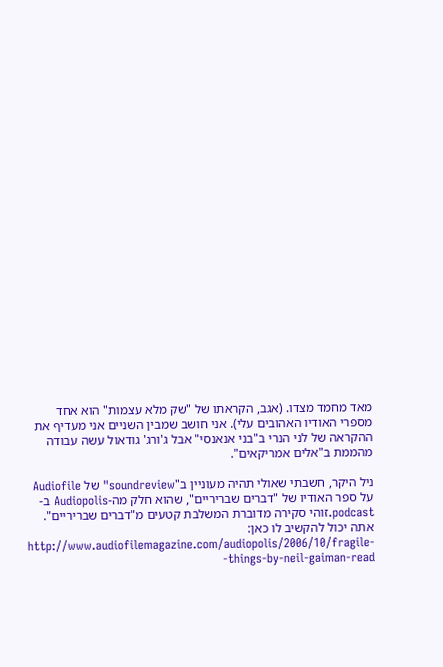מאד מחמד מצדו. (אגב, הקראתו של "שק מלא עצמות" הוא אחד מספרי האודיו האהובים עלי). אני חושב שמבין השניים אני מעדיף את ההקראה של לני הנרי ב"בני אנאנסי" אבל ג'ורג' גודאול עשה עבודה מהממת ב"אלים אמריקאים".

ניל היקר, חשבתי שאולי תהיה מעוניין ב"soundreview" של Audiofile על ספר האודיו של "דברים שבריריים", שהוא חלק מה-Audiopolis ב-podcast.זוהי סקירה מדוברת המשלבת קטעים מ"דברים שבריריים". אתה יכול להקשיב לו כאן: http://www.audiofilemagazine.com/audiopolis/2006/10/fragile-things-by-neil-gaiman-read-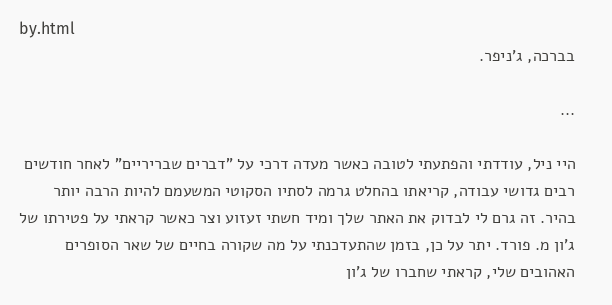by.html
בברכה, ג'ניפר.

...

היי ניל, עודדתי והפתעתי לטובה כאשר מעדה דרכי על "דברים שבריריים" לאחר חודשים רבים גדושי עבודה, קריאתו בהחלט גרמה לסתיו הסקוטי המשעמם להיות הרבה יותר בהיר. זה גרם לי לבדוק את האתר שלך ומיד חשתי זעזוע וצר כאשר קראתי על פטירתו של ג'ון מ. פורד. יתר על כן, בזמן שהתעדכנתי על מה שקורה בחיים של שאר הסופרים האהובים שלי, קראתי שחברו של ג'ון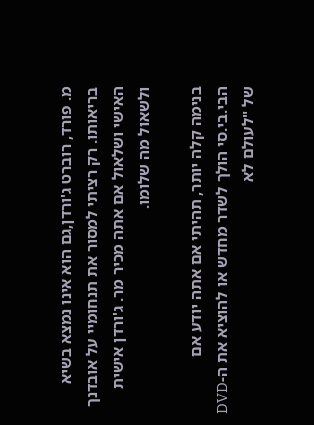מ. פורד, רוברט ג'ורדן,גם הוא אינו נמצא בשיא בריאותו. רק רציתי למסור את תנחומיי על אובדנך האישי ושלאול אם אתה מכיר מר. ג'ורדן אישית ולשאול מה שלומו.

בנימה קלה יותר, תהיתי אם אתה יודע אם הבי.בי.סי הולך לשדר מחדש או להוציא את ה-DVD של "לעולם לא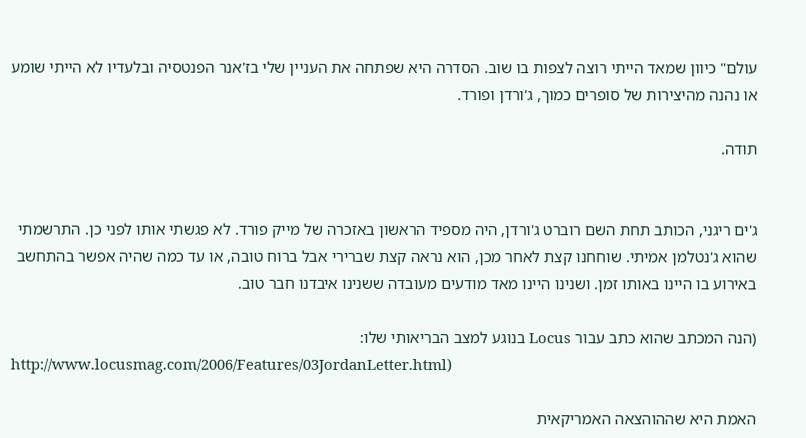עולם" כיוון שמאד הייתי רוצה לצפות בו שוב. הסדרה היא שפתחה את העניין שלי בז'אנר הפנטסיה ובלעדיו לא הייתי שומע או נהנה מהיצירות של סופרים כמוך, ג'ורדן ופורד.

תודה.


ג'ים ריגני, הכותב תחת השם רוברט ג'ורדן, היה מספיד הראשון באזכרה של מייק פורד. לא פגשתי אותו לפני כן. התרשמתי שהוא ג'נטלמן אמיתי. שוחחנו קצת לאחר מכן, הוא נראה קצת שברירי אבל ברוח טובה, או עד כמה שהיה אפשר בהתחשב באירוע בו היינו באותו זמן. ושנינו היינו מאד מודעים מעובדה ששנינו איבדנו חבר טוב.

(הנה המכתב שהוא כתב עבור Locus בנוגע למצב הבריאותי שלו:
http://www.locusmag.com/2006/Features/03JordanLetter.html)

האמת היא שההוהצאה האמריקאית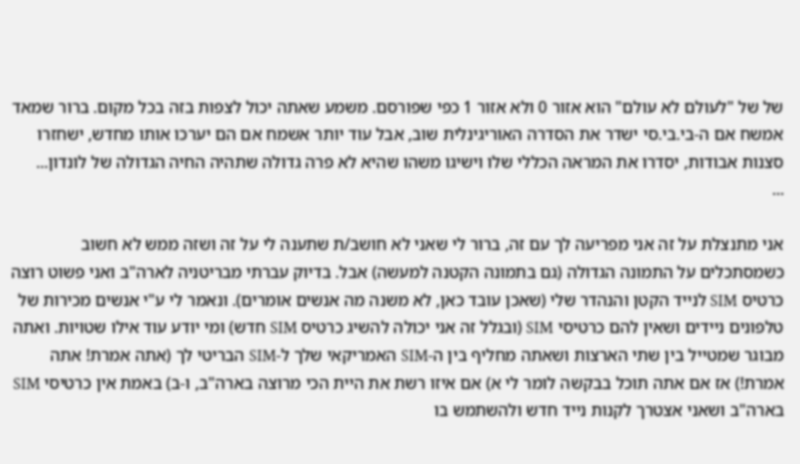של של "לעולם לא עולם" הוא אזור 0 ולא אזור 1 כפי שפורסם. משמע שאתה יכול לצפות בזה בכל מקום. ברור שמאד אמשח אם ה-בי.בי.סי ישדר את הסדרה האוריגינלית שוב, אבל עוד יותר אשמח אם הם יערכו אותו מחדש, ישחזרו סצנות אבודות, יסדרו את המראה הכללי שלו וישיגו משהו שהיא לא פרה גדולה שתהיה החיה הגדולה של לונדון...
...

אני מתנצלת על זה אני מפריעה לך עם זה, ברור לי שאני לא חושב/ת שתענה לי על זה ושזה ממש לא חשוב כשמסתכלים על התמונה הגדולה (גם בתמונה הקטנה למעשה) אבל. בדיוק עברתי מבריטניה לארה"ב ואני פשוט רוצה כרטיס SIM לנייד הקטן והנהדר שלי (שאכן עובד כאן, לא משנה מה אנשים אומרים). ונאמר לי ע"י אנשים מכירות של טלפונים ניידים ושאין להם כרטיסי SIM (ובגלל זה אני יכולה להשיג כרטיס SIM חדש) ומי יודע עוד אילו שטויות. ואתה מבוגר שמטייל בין שתי הארצות ושאתה מחליף בין ה-SIM האמריקאי שלך ל-SIM הבריטי לך (אתה אמרת! אתה אמרת!) אז אם אתה תוכל בבקשה לומר לי א) אם איזו רשת את היית הכי מרוצה בארה"ב, ו-ב) באמת אין כרטיסי SIM בארה"ב ושאני אצטרך לקנות נייד חדש ולהשתמש בו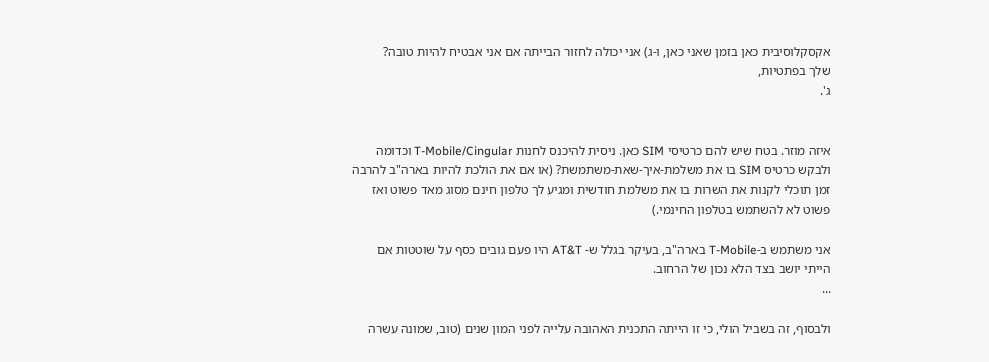אקסקלוסיבית כאן בזמן שאני כאן, ו-ג) אני יכולה לחזור הבייתה אם אני אבטיח להיות טובה?
שלך בפתטיות,
ג'.


איזה מוזר. בטח שיש להם כרטיסי SIM כאן. ניסית להיכנס לחנות T-Mobile/Cingular וכדומה ולבקש כרטיס SIM בו את משלמת-איך-שאת-משתמשת? (או אם את הולכת להיות בארה"ב להרבה זמן תוכלי לקנות את השרות בו את משלמת חודשית ומגיע לך טלפון חינם מסוג מאד פשוט ואז פשוט לא להשתמש בטלפון החינמי.)

אני משתמש ב-T-Mobile בארה"ב, בעיקר בגלל ש- AT&T היו פעם גובים כסף על שוטטות אם הייתי יושב בצד הלא נכון של הרחוב.
...

ולבסוף, זה בשביל הולי, כי זו הייתה התכנית האהובה עלייה לפני המון שנים (טוב, שמונה עשרה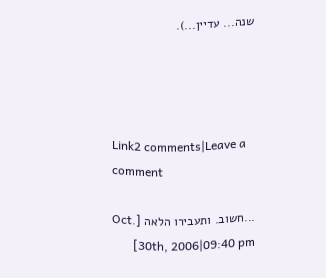שנה... עדיין...).




Link2 comments|Leave a comment

...חשוב. ותעבירו הלאה [Oct. 30th, 2006|09:40 pm]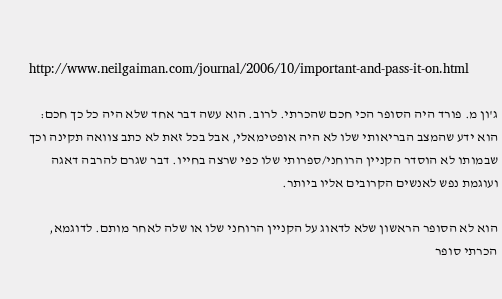http://www.neilgaiman.com/journal/2006/10/important-and-pass-it-on.html

ג'ון מ. פורד היה הסופר הכי חכם שהכרתי. לרוב. הוא עשה דבר אחד שלא היה כל כך חכם: הוא ידע שהמצב הבריאותי שלו לא היה אופטימאלי, אבל בכל זאת לא כתב צוואה תקינה וכך שבמותו לא הוסדר הקניין הרוחני/ספרותי שלו כפי שרצה בחייו. דבר שגרם להרבה דאגה ועוגמת נפש לאנשים הקרובים אליו ביותר.

הוא לא הסופר הראשון שלא לדאוג על הקניין הרוחני שלו או שלה לאחר מותם. לדוגמא, הכרתי סופר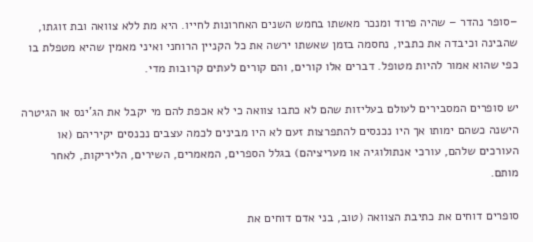–סופר נהדר – שהיה פרוד ומנכר מאשתו בחמש השנים האחרונות לחייו. היא מת ללא צוואה ובת זוגתו, שהבינה וכיבדה את כתביו, נחסמה בזמן שאשתו ירשה את כל הקניין הרוחני ואיני מאמין שהיא מטפלת בו כפי שהוא אמור להיות מטופל. דברים אלו קורים, והם קורים לעתים קרובות מדי.

יש סופרים המסבירים לעולם בעליזות שהם לא כתבו צוואה כי לא אכפת להם מי יקבל את הג'ינס או הגיטרה הישנה כשהם ימותו אך היו נכנסים להתפרצות זעם לא היו מבינים לכמה עצבים נכנסים יקיריהם (או העורכים שלהם, עורכי אנתולוגיה או מעריציהם) בגלל הספרים, המאמרים, השירים, הליריקות, לאחר מותם.

סופרים דוחים את כתיבת הצוואה (טוב, בני אדם דוחים את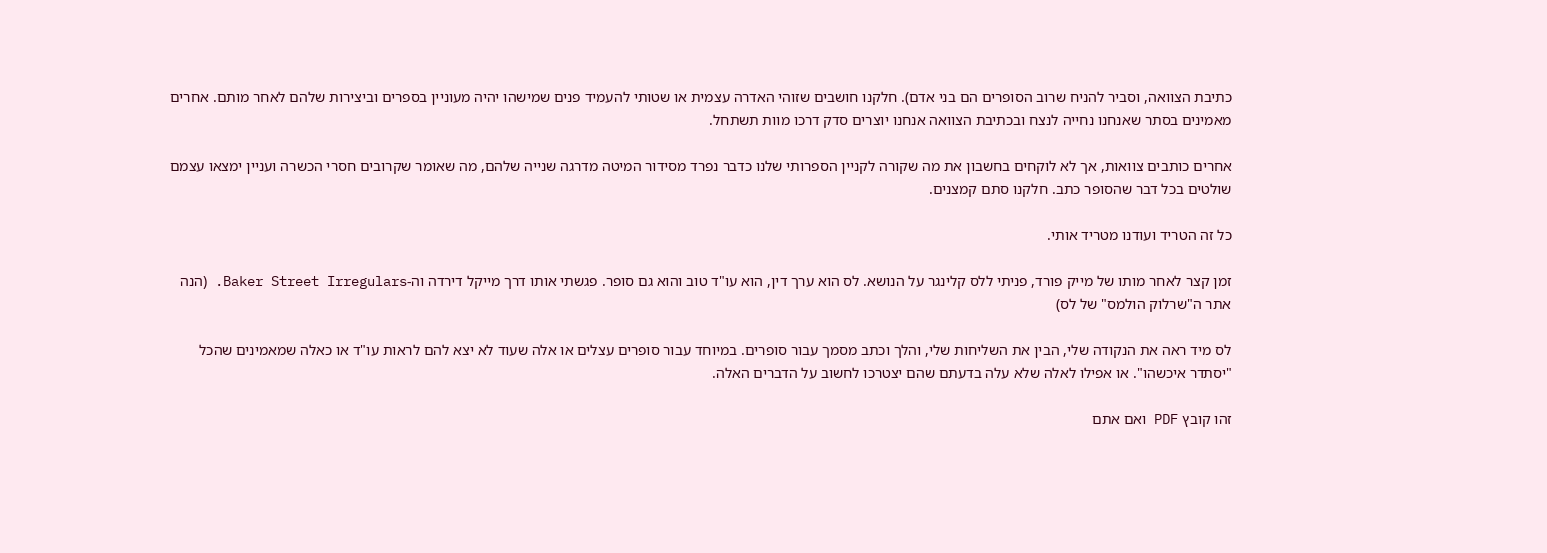כתיבת הצוואה, וסביר להניח שרוב הסופרים הם בני אדם). חלקנו חושבים שזוהי האדרה עצמית או שטותי להעמיד פנים שמישהו יהיה מעוניין בספרים וביצירות שלהם לאחר מותם. אחרים מאמינים בסתר שאנחנו נחייה לנצח ובכתיבת הצוואה אנחנו יוצרים סדק דרכו מוות תשתחל.

אחרים כותבים צוואות, אך לא לוקחים בחשבון את מה שקורה לקניין הספרותי שלנו כדבר נפרד מסידור המיטה מדרגה שנייה שלהם, מה שאומר שקרובים חסרי הכשרה ועניין ימצאו עצמם שולטים בכל דבר שהסופר כתב. חלקנו סתם קמצנים.

כל זה הטריד ועודנו מטריד אותי.

זמן קצר לאחר מותו של מייק פורד, פניתי ללס קלינגר על הנושא. לס הוא ערך דין, הוא עו"ד טוב והוא גם סופר. פגשתי אותו דרך מייקל דירדה וה-Baker Street Irregulars. (הנה אתר ה"שרלוק הולמס" של לס)

לס מיד ראה את הנקודה שלי, הבין את השליחות שלי, והלך וכתב מסמך עבור סופרים. במיוחד עבור סופרים עצלים או אלה שעוד לא יצא להם לראות עו"ד או כאלה שמאמינים שהכל "יסתדר איכשהו". או אפילו לאלה שלא עלה בדעתם שהם יצטרכו לחשוב על הדברים האלה.

זהו קובץ PDF ואם אתם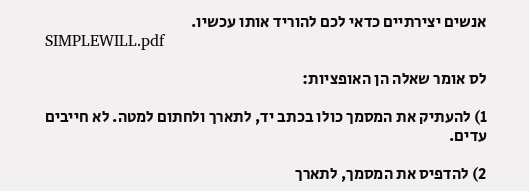אנשים יצירתיים כדאי לכם להוריד אותו עכשיו.
SIMPLEWILL.pdf

לס אומר שאלה הן האופציות:

1) להעתיק את המסמך כולו בכתב יד, לתארך ולחתום למטה. לא חייבים עדים.

2) להדפיס את המסמך, לתארך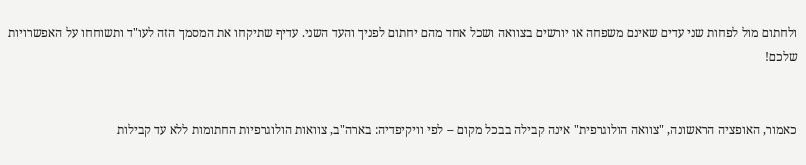ולחתום מול לפחות שני עדים שאינם משפחה או יורשים בצוואה ושכל אחד מהם יחתום לפניך והעד השני. עדיף שתיקחו את המסמך הזה לעו"ד ותשוחחו על האפשרויות שלכם!


כאמור, האופציה הראשונה, "צוואה הולוגרפית" אינה קבילה בבכל מקום -- לפי וויקיפדיה: בארה"ב, צוואות הולוגרפיות החתומות ללא עד קבילות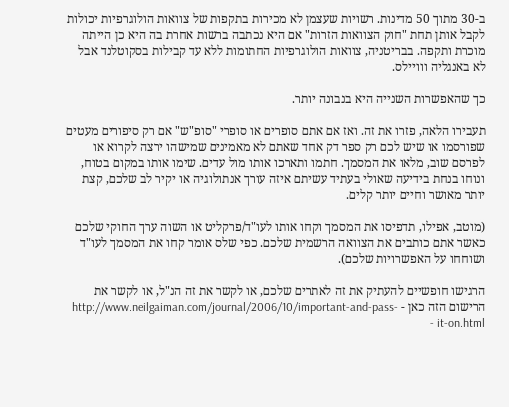ב-30 מתוך 50 מדינות. רשויות שעצמן לא מכירות בתקפות של צוואות הולוגרפיות יכולות לקבל אותן תחת "חוק הצוואות הזרות" אם היא נכתבה ברשות אחרת בה היא כן הייתה מוכרת ותקפה. בבריטניה, צוואות הולוגרפיות החתומות ללא עד קבילות בסקוטלנד אבל לא באנגליה ווויילס.

כך שהאפשרות השנייה היא בנבונה יותר.

תעבירו הלאה, פזרו את זה. ואז אם אתם סופרים או סופרי "סופ"ש" אם רק סיפורים מעטים שפורסמו או שיש לכם רק ספר דק אחד שאתם לא מאמינים שמישהו ירצה לקרוא או לפרסם שוב, מלאו את המסמך. חתמו ותארכו אותו מול עדים. שימו אותו במקום בטוח, ונוחו בנחת בידיעה שאולי בעתיד עשיתם איזה עורך אנתולוגיה או יקיר לב שלכם, קצת יותר מאושר וחיים יותר קלים.

(מוטב, אפילו, תדפיסו את המסמך וקחו אותו לעו"ד/פרקליט או השוה ערך החוקי שלכם כאשר אתם כותבים את הצוואה הרשמית שלכם. כפי שלס אומר קחו את המסמך לעו"ד ושוחחו על האפשרויות שלכם).

הרגישו חופשיים להעתיק את זה לאתרים שלכם, או לקשר את זה הנ"ל, או לקשר את הרישום הזה כאן - http://www.neilgaiman.com/journal/2006/10/important-and-pass-it-on.html -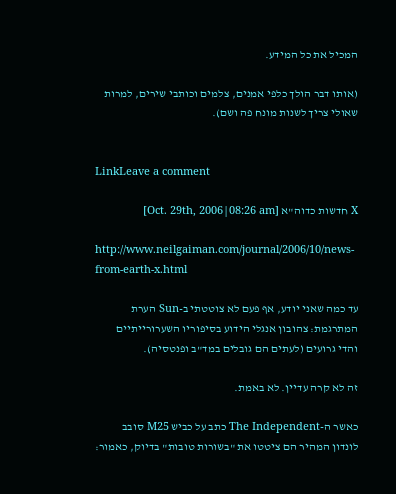המכיל את כל המידע.

(אותו דבר הולך כלפי אמנים, צלמים וכותבי שירים, למרות שאולי צריך לשנות מונח פה ושם).


LinkLeave a comment

X חדשות כדוה"א [Oct. 29th, 2006|08:26 am]

http://www.neilgaiman.com/journal/2006/10/news-from-earth-x.html

עד כמה שאני יודע, אף פעם לא צוטטתי ב-Sun הערת המתרגמת: צהובון אנגלי הידוע בסיפוריו השערורייתיים והדי גרועים (לעתים הם גובלים במד"ב ופנטסיה).

זה לא קרה עדיין. לא באמת.

כאשר ה-The Independent כתב על כביש M25 סובב לונדון המהיר הם ציטטו את "בשורות טובות" בדיוק, כאמור: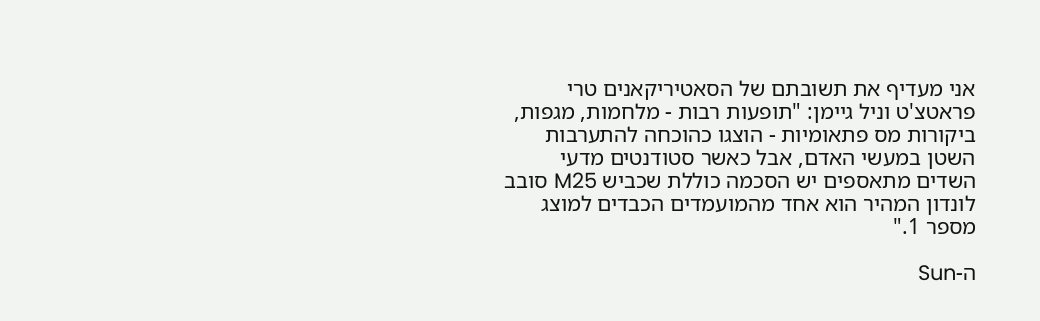אני מעדיף את תשובתם של הסאטיריקאנים טרי פראטצ'ט וניל גיימן: "תופעות רבות - מלחמות, מגפות, ביקורות מס פתאומיות - הוצגו כהוכחה להתערבות השטן במעשי האדם, אבל כאשר סטודנטים מדעי השדים מתאספים יש הסכמה כוללת שכביש M25 סובב לונדון המהיר הוא אחד מהמועמדים הכבדים למוצג מספר 1."

ה-Sun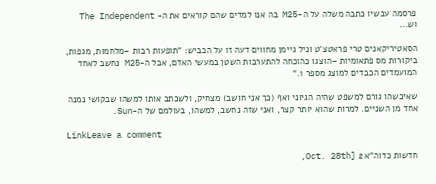פרסמה עכשיו כתבה משלה על ה-M25 בה אנו למדים שהם קוראים את ה- The Independent וש...

הסאטיריקאנים טרי פראטצ'ט וניל גיימן מחווים דעה זו על הכביש: "תופעות רבות –מלחמות, מגפות, ביקורות מס פתאומיות –הוצגו כהוכחה להתערבות השטן במעשי האדם, אבל ה-M25 נחשב לאחד המועמדים הכבדים למוצג מספר 1."

שאיכשהו גורם למשפט שהיה הגיוני ואף (כך אני חושב) מצחיק, ולשכתב אותו למשהו שבקושי נמנה אחד מן השניים. למרות שהוא יותר קצר, ואני שזה נחשב, למשהו, בעולמם של ה-Sun.

LinkLeave a comment

חדשות כדוה"א 2 [Oct. 28th,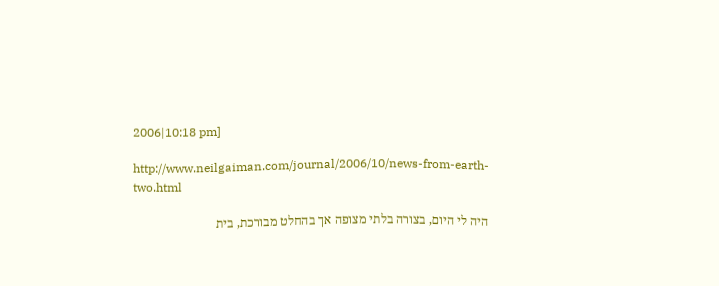2006|10:18 pm]

http://www.neilgaiman.com/journal/2006/10/news-from-earth-two.html

היה לי היום, בצורה בלתי מצופה אך בהחלט מבורכת, בית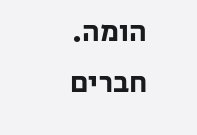הומה. חברים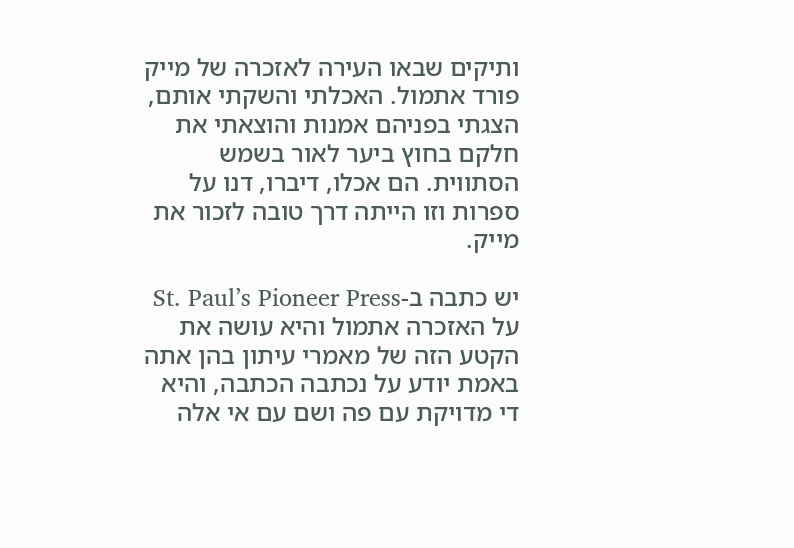ותיקים שבאו העירה לאזכרה של מייק פורד אתמול. האכלתי והשקתי אותם, הצגתי בפניהם אמנות והוצאתי את חלקם בחוץ ביער לאור בשמש הסתווית. הם אכלו, דיברו, דנו על ספרות וזו הייתה דרך טובה לזכור את מייק.

יש כתבה ב-St. Paul’s Pioneer Press על האזכרה אתמול והיא עושה את הקטע הזה של מאמרי עיתון בהן אתה באמת יודע על נכתבה הכתבה, והיא די מדויקת עם פה ושם עם אי אלה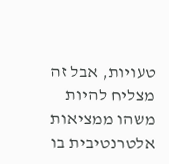טעויות, אבל זה מצליח להיות משהו ממציאות אלטרנטיבית בו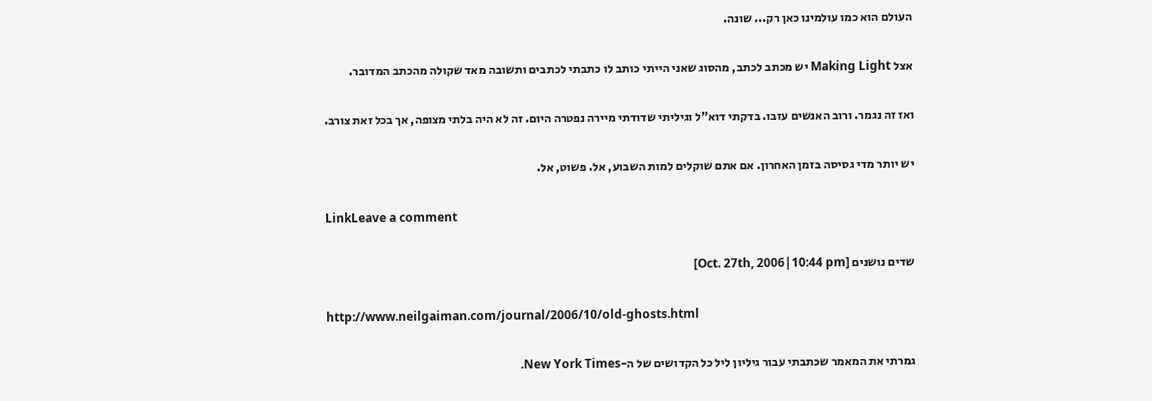העולם הוא כמו עולמינו כאן רק... שונה.

אצל Making Light יש מכתב לכתב, מהסוג שאני הייתי כותב לו כתבתי לכתבים ותשובה מאד שקולה מהכתב המדובר.

ואז זה נגמר. ורוב האנשים עזבו. בדקתי דוא"ל וגיליתי שדודתי מיירה נפטרה היום. זה לא היה בלתי מצופה, אך בכל זאת צורב.

יש יותר מדי גסיסה בזמן האחרון. אם אתם שוקלים למות השבוע, אל. פשוט, אל.

LinkLeave a comment

שדים נושנים [Oct. 27th, 2006|10:44 pm]

http://www.neilgaiman.com/journal/2006/10/old-ghosts.html

גמרתי את המאמר שכתבתי עבור גיליון ליל כל הקדושים של ה-New York Times.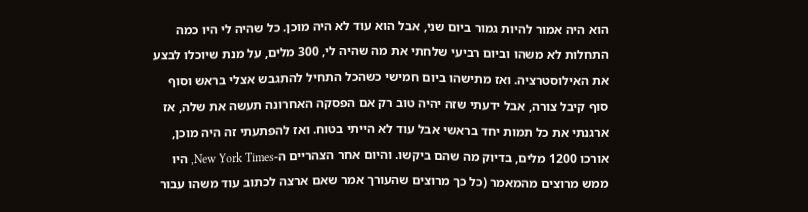הוא היה אמור להיות גמור ביום שני, אבל הוא עוד לא היה מוכן. כל שהיה לי היו כמה התחלות לא משהו וביום רביעי שלחתי את מה שהיה לי, 300 מלים, על מנת שיוכלו לבצע את האילוסטרציה. ואז מתישהו ביום חמישי כשהכל התחיל להתגבש אצלי בראש וסוף סוף קיבל צורה, אבל ידעתי שזה יהיה טוב רק אם הפסקה האחרונה תעשה את שלה, אז ארגנתי את כל תמות יחד בראשי אבל עוד לא הייתי בטוח. ואז להפתעתי זה היה מוכן, אורכו 1200 מלים, בדיוק מה שהם ביקשו. והיום אחר הצהריים ה-New York Times, היו ממש מרוצים מהמאמר (כל כך מרוצים שהעורך אמר שאם ארצה לכתוב עוד משהו עבור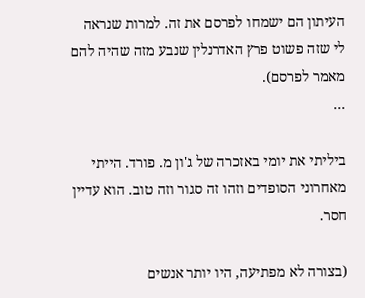העיתון הם ישמחו לפרסם את זה. למרות שנראה לי שזה פשוט פרץ האדרנלין שנבע מזה שהיה להם מאמר לפרסם).
...

ביליתי את יומי באזכרה של ג'ון מ. פורד. הייתי מאחרוני הסופדים וזהו זה סגור וזה טוב. הוא עדיין חסר.

(בצורה לא מפתיעה, היו יותר אנשים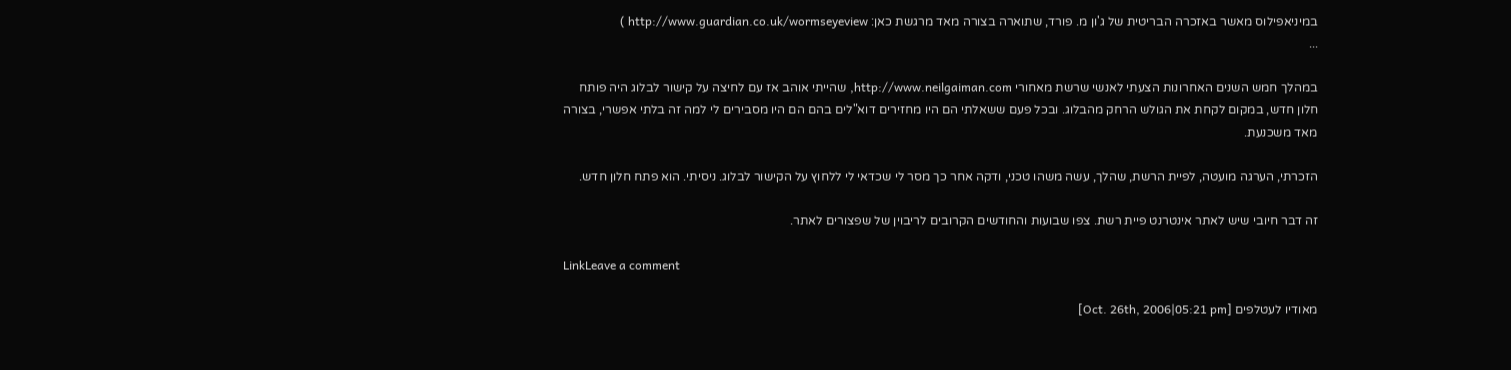במיניאפילוס מאשר באזכרה הבריטית של ג'ון מ. פורד, שתוארה בצורה מאד מרגשת כאן: http://www.guardian.co.uk/wormseyeview )
...

במהלך חמש השנים האחרונות הצעתי לאנשי שרשת מאחורי http://www.neilgaiman.com, שהייתי אוהב אז עם לחיצה על קישור לבלוג היה פותח חלון חדש, במקום לקחת את הגולש הרחק מהבלוג. ובכל פעם ששאלתי הם היו מחזירים דוא"לים בהם הם היו מסבירים לי למה זה בלתי אפשרי, בצורה מאד משכנעת.

הזכרתי, הערגה מועטה, לפיית הרשת, שהלך, עשה משהו טכני, ודקה אחר כך מסר לי שכדאי לי ללחוץ על הקישור לבלוג. ניסיתי. הוא פתח חלון חדש.

זה דבר חיובי שיש לאתר אינטרנט פיית רשת. צפו שבועות והחודשים הקרובים לריבוין של שפצורים לאתר.

LinkLeave a comment

מאודיו לעטלפים [Oct. 26th, 2006|05:21 pm]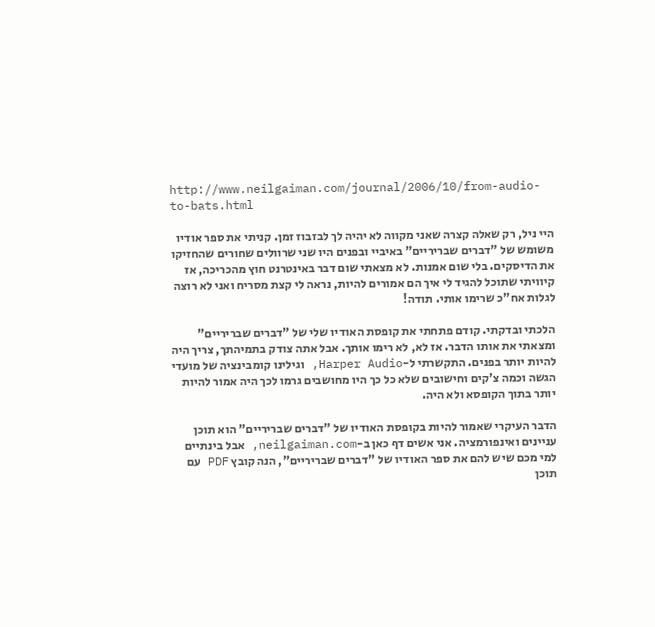http://www.neilgaiman.com/journal/2006/10/from-audio-to-bats.html

היי ניל, רק שאלה קצרה שאני מקווה לא יהיה לך לבזבוז זמן. קניתי את ספר אודיו משומש של "דברים שבריריים" באיביי ובפנים היו שני שרוולים שחורים שהחזיקו את הדיסקים. בלי שום אמנות. לא מצאתי שום דבר באינטרנט חוץ מהכריכה, אז קיוויתי שתוכל להגיד לי איך הם אמורים להיות, נראה לי קצת מסריח ואני לא רוצה לגלות אח"כ שרימו אותי. תודה!

הלכתי ובדקתי. קודם פתחתי את קופסת האודיו שלי של "דברים שבריריים" ומצאתי את אותו הדבר. אז לא, לא רימו אותך. אבל אתה צודק בתמיהתך, צריך היה להיות יותר בפנים. התקשרתי ל-Harper Audio, וגילינו קומבינציה של מועדי הגשה וכמה צ'קים וחישובים שלא כל כך היו מחושבים גרמו לכך היה אמור להיות יותר בתוך הקופסא ולא היה.

הדבר העיקרי שאמור להיות בקופסת האודיו של "דברים שבריריים" הוא תוכן עניינים ואינפורמציה. אני אשים דף כאן ב-neilgaiman.com, אבל בינתיים למי מכם שיש להם את ספר האודיו של "דברים שבריריים", הנה קובץ PDF עם תוכן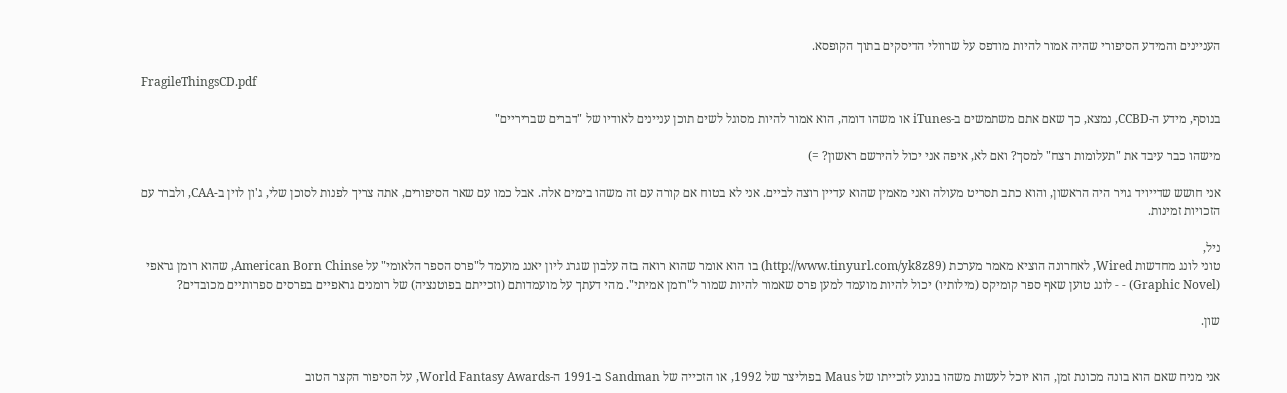העניינים והמידע הסיפורי שהיה אמור להיות מודפס על שרוולי הדיסקים בתוך הקופסא.

FragileThingsCD.pdf

בנוסף, מידע ה-CCBD, נמצא, כך שאם אתם משתמשים ב-iTunes או משהו דומה, הוא אמור להיות מסוגל לשים תוכן עניינים לאודיו של "דברים שבריריים"

מישהו כבר עיבד את "תעלומות רצח" למסך? ואם לא, איפה אני יכול להירשם ראשון? =)

אני חושש שדייויד גויר היה הראשון, והוא כתב תסריט מעולה ואני מאמין שהוא עדיין רוצה לביים. אני לא בטוח אם קורה עם זה משהו בימים אלה. אבל כמו עם שאר הסיפורים, אתה צריך לפנות לסוכן שלי, ג'ון לוין ב-CAA, ולברר עם הזכויות זמינות.

ניל,
טוני לונג מחדשות Wired, לאחרונה הוציא מאמר מערכת (http://www.tinyurl.com/yk8z89) בו הוא אומר שהוא רואה בזה עלבון שגרג ליון יאנג מועמד ל"פרס הספר הלאומי" על American Born Chinse, שהוא רומן גראפי (Graphic Novel) - - לונג טוען שאף ספר קומיקס (מילותיו) יכול להיות מועמד למען פרס שאמור להיות שמור ל"רומן אמיתי". מהי דעתך על מועמדותם (וזכייתם בפוטנציה) של רומנים גראפיים בפרסים ספרותיים מכובדים?

שון.


אני מניח שאם הוא בונה מכונת זמן, הוא יוכל לעשות משהו בנוגע לזכייתו של Maus בפוליצר של 1992, או הזכייה של Sandman ב-1991 ה-World Fantasy Awards, על הסיפור הקצר הטוב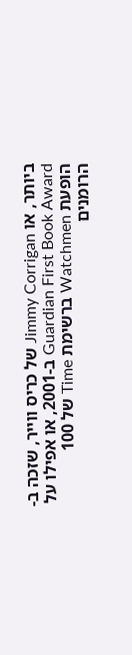ביותר, או Jimmy Corrigan של כריס ווייר, שזכה ב-Guardian First Book Award ב-2001, או אפילו על הופעת Watchmen ברשימת Time של 100 הרומנים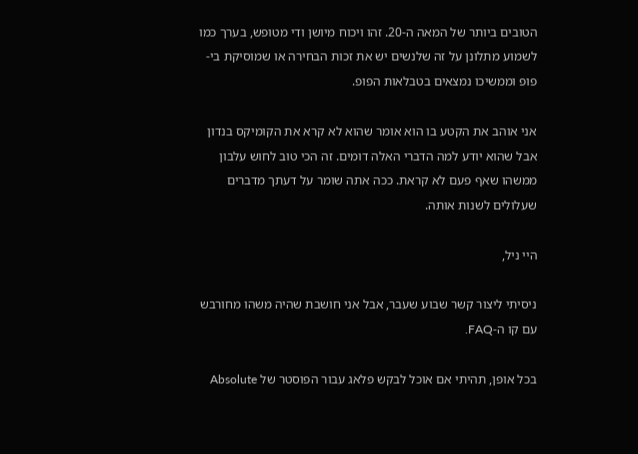הטובים ביותר של המאה ה-20. זהו ויכוח מיושן ודי מטופש, בערך כמו לשמוע מתלונן על זה שלנשים יש את זכות הבחירה או שמוסיקת בי-פופ וממשיכו נמצאים בטבלאות הפופ.

אני אוהב את הקטע בו הוא אומר שהוא לא קרא את הקומיקס בנדון אבל שהוא יודע למה הדברי האלה דומים. זה הכי טוב לחוש עלבון ממשהו שאף פעם לא קראת. ככה אתה שומר על דעתך מדברים שעלולים לשנות אותה.

היי ניל,

ניסיתי ליצור קשר שבוע שעבר, אבל אני חושבת שהיה משהו מחורבש עם קו ה-FAQ.

בכל אופן, תהיתי אם אוכל לבקש פלאג עבור הפוסטר של Absolute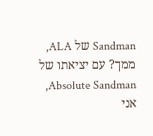Sandman של ALA, ממך? עם יציאתו של Absolute Sandman, אני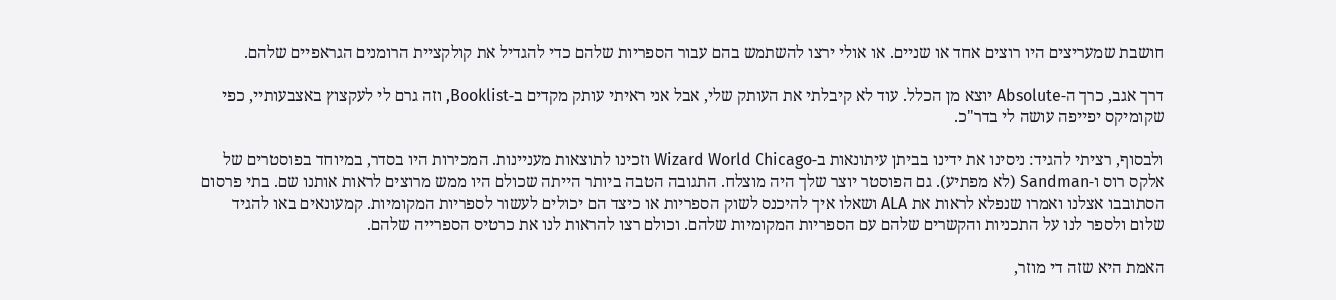חושבת שמעריצים היו רוצים אחד או שניים. או אולי ירצו להשתמש בהם עבור הספריות שלהם כדי להגדיל את קולקציית הרומנים הגראפיים שלהם.

דרך אגב, כרך ה-Absolute יוצא מן הכלל. עוד לא קיבלתי את העותק שלי, אבל אני ראיתי עותק מקדים ב-Booklist, וזה גרם לי לעקצוץ באצבעותיי, כפי שקומיקס יפייפה עושה לי בדר"כ.

ולבסוף, רציתי להגיד: ניסינו את ידינו בביתן עיתונאות ב-Wizard World Chicago וזכינו לתוצאות מעניינות. המכירות היו בסדר, במיוחד בפוסטרים של אלקס רוס ו-Sandman (לא מפתיע). גם הפוסטר יוצר שלך היה מוצלח. התגובה הטבה ביותר הייתה שכולם היו ממש מרוצים לראות אותנו שם. בתי פרסום הסתובבו אצלנו ואמרו שנפלא לראות את ALA ושאלו איך להיכנס לשוק הספריות או כיצד הם יכולים לעשור לספריות המקומיות. קמעונאים באו להגיד שלום ולספר לנו על התכניות והקשרים שלהם עם הספריות המקומיות שלהם. וכולם רצו להראות לנו את כרטיס הספרייה שלהם.

האמת היא שזה די מוזר,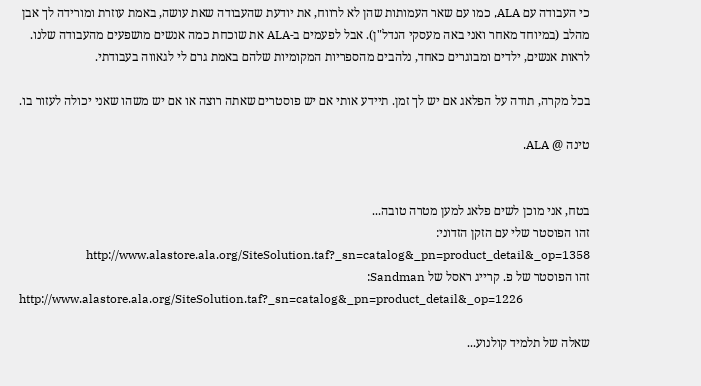כי העבודה עם ALA, כמו עם שאר העמותות שהן לא לרווח, את יודעת שהעבודה שאת עושה, באמת עוזרת ומורידה לך אבן מהלב (במיוחד מאחר ואני באה מעסקי הנדל"ן). אבל לפעמים ב-ALA את שוכחת כמה אנשים מושפעים מהעבודה שלנו. לראות אנשים, ילדים ומבוגרים כאחד, נלהבים מהספריות המקומיות שלהם באמת גרם לי לגאווה בעבודתי.

בכל מקרה, תודה על הפלאג אם יש לך זמן. תיידע אותי אם יש פוסטרים שאתה רוצה או אם יש משהו שאני יכולה לעזור בו.

טינה @ ALA.


בטח, אני מוכן לשים פלאג למען מטרה טובה...
זהו הפוסטר שלי עם הזקן הזדוני: http://www.alastore.ala.org/SiteSolution.taf?_sn=catalog&_pn=product_detail&_op=1358
זהו הפוסטר של פ. קרייג ראסל של Sandman:
http://www.alastore.ala.org/SiteSolution.taf?_sn=catalog&_pn=product_detail&_op=1226

שאלה של תלמיד קולנוע...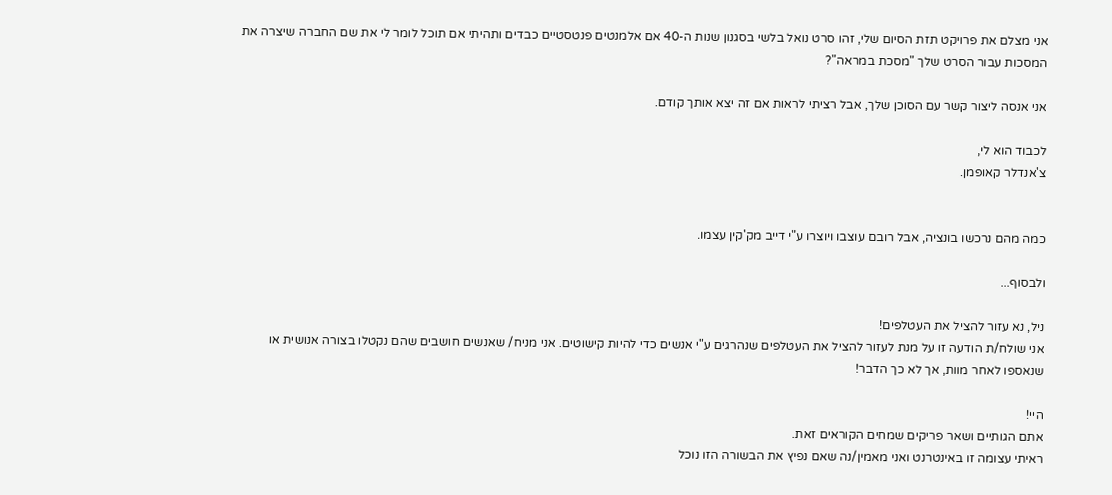אני מצלם את פרויקט תזת הסיום שלי, זהו סרט נואל בלשי בסגנון שנות ה-40 אם אלמנטים פנטסטיים כבדים ותהיתי אם תוכל לומר לי את שם החברה שיצרה את המסכות עבור הסרט שלך "מסכת במראה"?

אני אנסה ליצור קשר עם הסוכן שלך, אבל רציתי לראות אם זה יצא אותך קודם.

לכבוד הוא לי,
צ'אנדלר קאופמן.


כמה מהם נרכשו בונציה, אבל רובם עוצבו ויוצרו ע"י דייב מק'קין עצמו.

ולבסוף...

ניל, נא עזור להציל את העטלפים!
אני שולח/ת הודעה זו על מנת לעזור להציל את העטלפים שנהרגים ע"י אנשים כדי להיות קישוטים. אני מניח/ שאנשים חושבים שהם נקטלו בצורה אנושית או שנאספו לאחר מוות, אך לא כך הדבר!

היי!
אתם הגותיים ושאר פריקים שמחים הקוראים זאת.
ראיתי עצומה זו באינטרנט ואני מאמין/נה שאם נפיץ את הבשורה הזו נוכל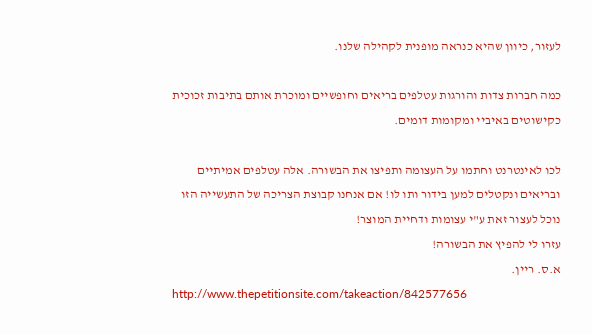לעזור, כיוון שהיא כנראה מופנית לקהילה שלנו.

כמה חברות צדות והורגות עטלפים בריאים וחופשיים ומוכרת אותם בתיבות זכוכית כקישוטים באיביי ומקומות דומים.

לכו לאינטרנט וחתמו על העצומה ותפיצו את הבשורה. אלה עטלפים אמיתיים ובריאים ונקטלים למען בידור ותו לו! אם אנחנו קבוצת הצריכה של התעשייה הזו נוכל לעצור זאת ע"י עצומות ודחיית המוצר!
עזרו לי להפיץ את הבשורה!
א.ס. ריין.
http://www.thepetitionsite.com/takeaction/842577656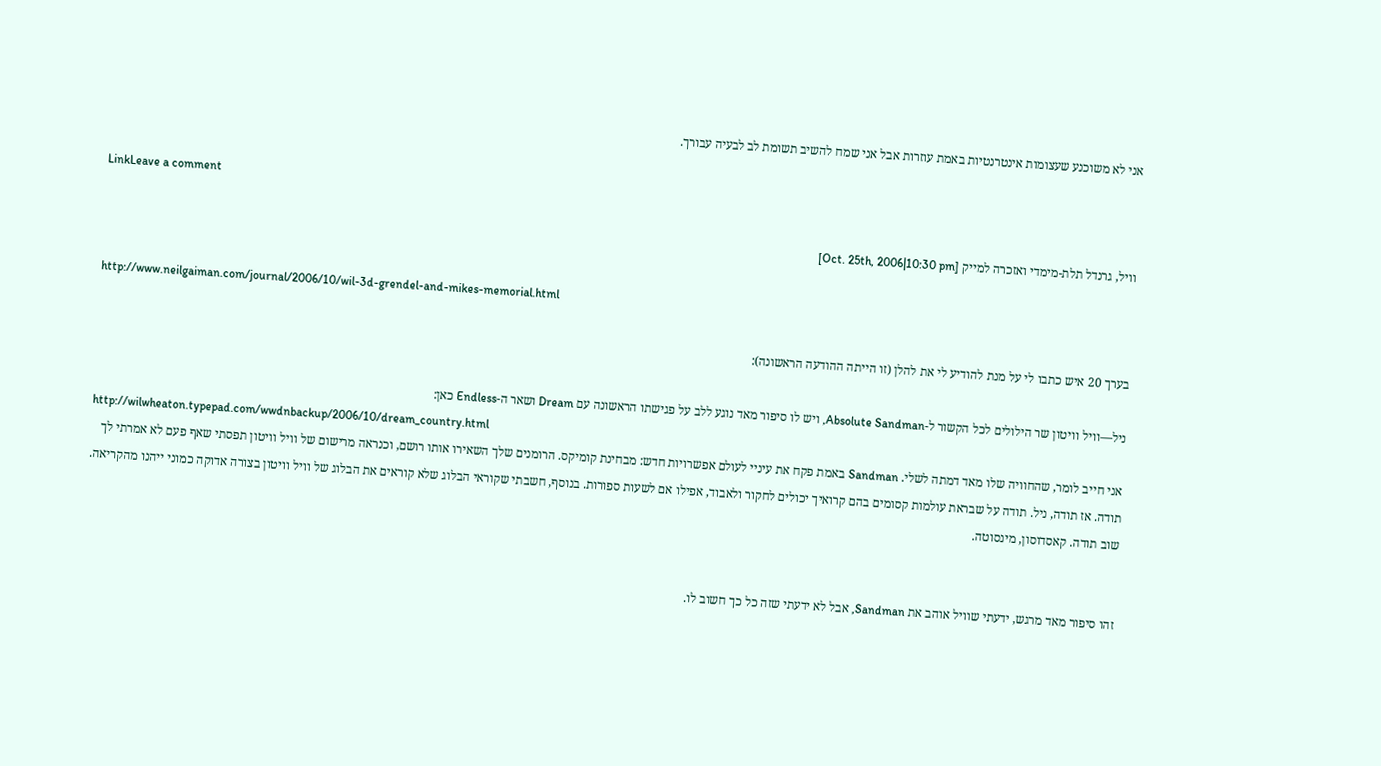אני לא משוכנע שעצומות אינטרנטיות באמת עוזרות אבל אני שמח להשיב תשומת לב לבעיה עבורך.

LinkLeave a comment

וויל, גרנדל תלת-מימדי ואזכרה למייק [Oct. 25th, 2006|10:30 pm]

http://www.neilgaiman.com/journal/2006/10/wil-3d-grendel-and-mikes-memorial.html

בערך 20 איש כתבו לי על מנת להודיע לי את להלן (זו הייתה ההודעה הראשונה):

ניל—וויל וויטון שר הילולים לכל הקשור ל-Absolute Sandman, ויש לו סיפור מאד נוגע ללב על פגישתו הראשונה עם Dream ושאר ה-Endless כאן:
http://wilwheaton.typepad.com/wwdnbackup/2006/10/dream_country.html
אני חייב לומר, שהחוויה שלו מאד דמתה לשלי. Sandman באמת פקח את עיניי לעולם אפשרויות חדש: מבחינת קומיקס. הרומנים שלך השאירו אותו רושם, וכנראה מרישום של וויל וויטון תפסתי שאף פעם לא אמרתי לך תודה. אז תודה, ניל. תודה על שבראת עולמות קסומים בהם קרואיך יכולים לחקור ולאבוד, אפילו אם לשעות ספורות. בנוסף, חשבתי שקוראי הבלוג שלא קוראים את הבלוג של וויל וויטון בצורה אדוקה כמוני ייהנו מהקריאה.
שוב תודה. קאסדוסון, מינסוטה.


זהו סיפור מאד מרגש, ידעתי שוויל אוהב את Sandman, אבל לא ידעתי שזה כל כך חשוב לו.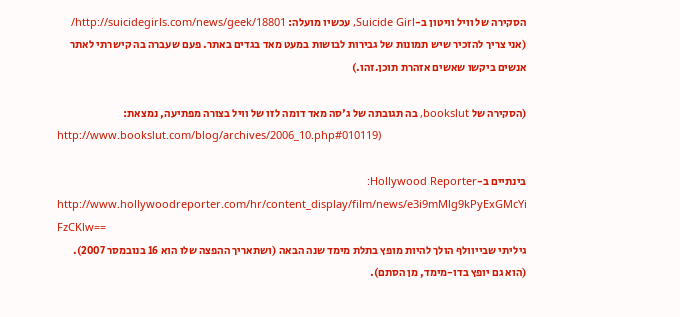הסקירה של וויל וויטון ב-Suicide Girl, עכשיו מועלה: http://suicidegirls.com/news/geek/18801/ (אני צריך להזכיר שיש תמונות של גבירות לבושות במעט מאד בגדים באתר. פעם שעברה בה קישרתי לאתר אנשים ביקשו שאשים אזהרת תוכן.זהו.)

(הסקירה של bookslut, בה תגובתה של ג'סה מאד דומה לזו של וויל בצורה מפתיעה, נמצאת:
http://www.bookslut.com/blog/archives/2006_10.php#010119)

בינתיים ב-Hollywood Reporter:
http://www.hollywoodreporter.com/hr/content_display/film/news/e3i9mMlg9kPyExGMcYi FzCKlw==
גיליתי שבייוולף הולך להיות מופץ בתלת מימד שנה הבאה (ושתאריך ההפצה שלו הוא 16 בנובמסר 2007). (הוא גם יופץ בדו-מימד, מן הסתם).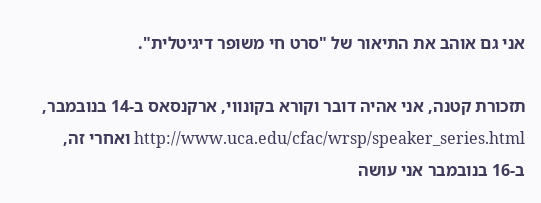אני גם אוהב את התיאור של "סרט חי משופר דיגיטלית".

תזכורת קטנה, אני אהיה דובר וקורא בקונווי, ארקנסאס ב-14 בנובמבר, http://www.uca.edu/cfac/wrsp/speaker_series.html ואחרי זה, ב-16 בנובמבר אני עושה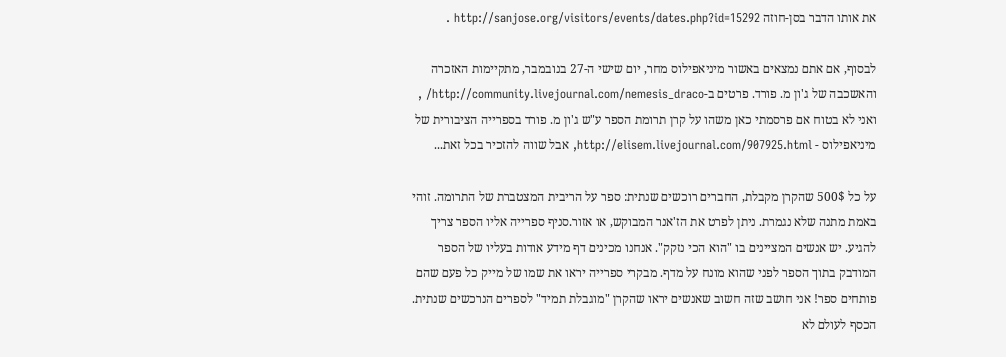את אותו הדבר בסן-חוזה http://sanjose.org/visitors/events/dates.php?id=15292 .

לבסוף, אם אתם נמצאים באשור מיניאפילוס מחר, יום שישי ה-27 בנובמבר, מתקיימות האזכרה והאשכבה של ג'ון מ. פורד. פרטים ב-http://community.livejournal.com/nemesis_draco/ , ואני לא בטוח אם פרסמתי כאן משהו על קרן תרומת הספר ע"ש ג'ון מ. פורד בספרייה הציבורית של מיניאפילוס - http://elisem.livejournal.com/907925.html, אבל שווה להזכיר בכל זאת...

על כל 500$ שהקרן מקבלת, החברים רוכשים שנתית: ספר על הריבית המצטברת של התרומה. זוהי באמת מתנה שלא נגמרת. ניתן לפרט את הז'אנר המבוקש, או אזור.סניף ספרייה אליו הספר צריך להגיע. יש אנשים המציינים בו "הוא הכי נזקק". אנחנו מכינים דף מידע אודות בעליו של הספר המודבק בתוך הספר לפני שהוא מונח על מדף. מבקרי ספרייה יראו את שמו של מייק כל פעם שהם פותחים ספר! אני חושב שזה חשוב שאנשים יראו שהקרן "מוגבלת תמיד" לספרים הנרכשים שנתית. הכסף לעולם לא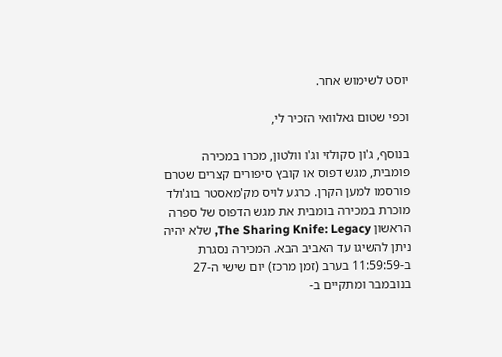יוסט לשימוש אחר.

וכפי שטום גאלוואי הזכיר לי,

בנוסף, ג'ון סקולזי וג'ו וולטון, מכרו במכירה פומבית, מגש דפוס או קובץ סיפורים קצרים שטרם פורסמו למען הקרן. כרגע לויס מק'מאסטר בוג'ולד מוכרת במכירה בומבית את מגש הדפוס של ספרה הראשון The Sharing Knife: Legacy, שלא יהיה ניתן להשיגו עד האביב הבא. המכירה נסגרת ב-11:59:59 בערב (זמן מרכז) יום שישי ה-27 בנובמבר ומתקיים ב-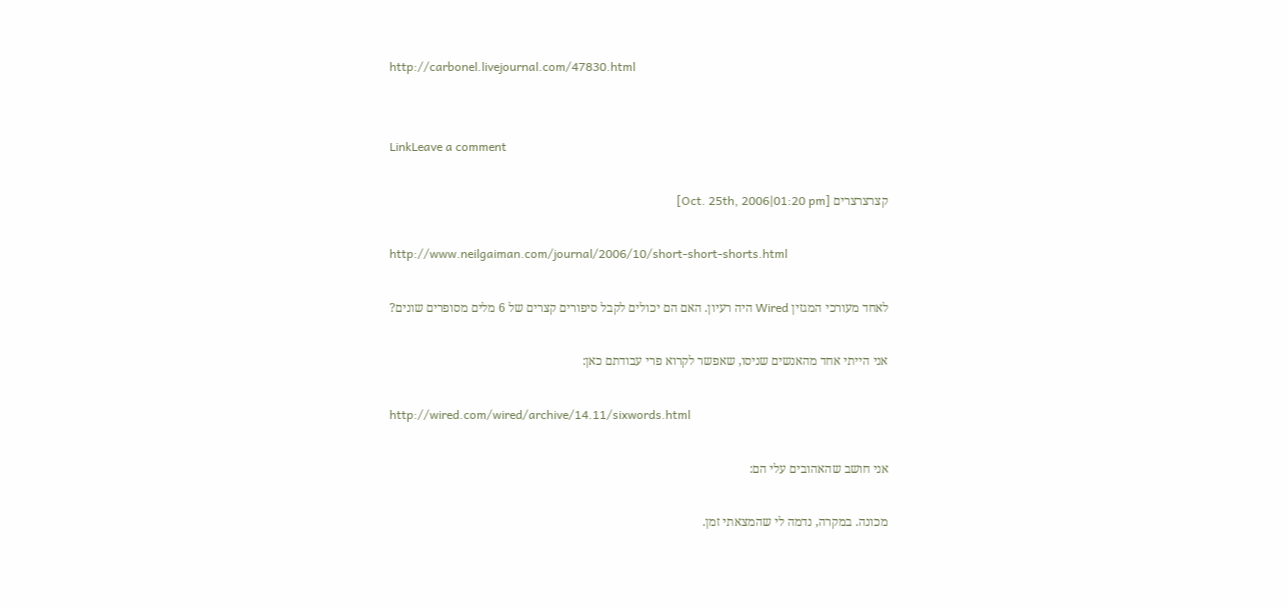http://carbonel.livejournal.com/47830.html


LinkLeave a comment

קצרצרצרים [Oct. 25th, 2006|01:20 pm]

http://www.neilgaiman.com/journal/2006/10/short-short-shorts.html

לאחד מעורכי המגזין Wired היה רעיון. האם הם יכולים לקבל סיפורים קצרים של 6 מלים מסופרים שונים?

אני הייתי אחד מהאנשים שניסו, שאפשר לקרוא פרי עבודתם כאן:

http://wired.com/wired/archive/14.11/sixwords.html

אני חושב שהאהובים עלי הם:

מכונה. במקרה, נדמה לי שהמצאתי זמן.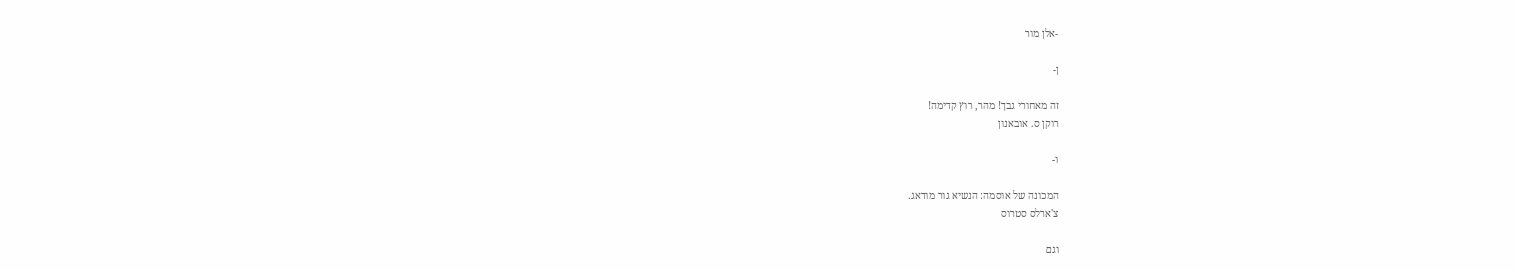-אלן מור

ן-

זה מאחורי גבך! מהר, רוץ קדימה!
רוקן ס. אובאנון

ו-

המכונה של אוסמה: הנשיא גור מודאג.
צ'ארלס סטרוס

וגם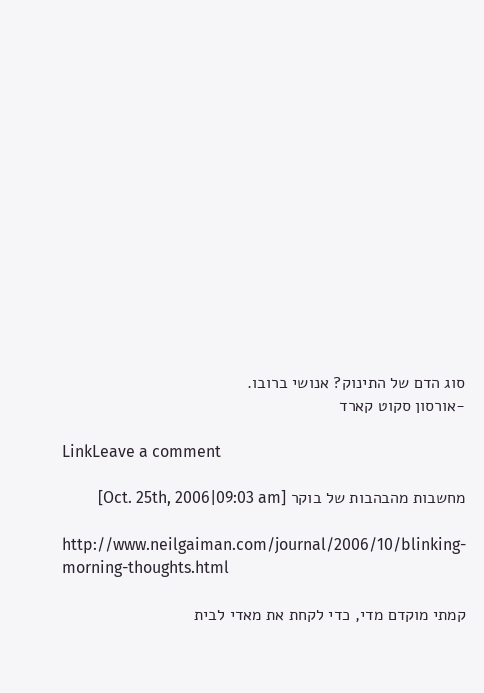סוג הדם של התינוק? אנושי ברובו.
-אורסון סקוט קארד

LinkLeave a comment

מחשבות מהבהבות של בוקר [Oct. 25th, 2006|09:03 am]

http://www.neilgaiman.com/journal/2006/10/blinking-morning-thoughts.html

קמתי מוקדם מדי, כדי לקחת את מאדי לבית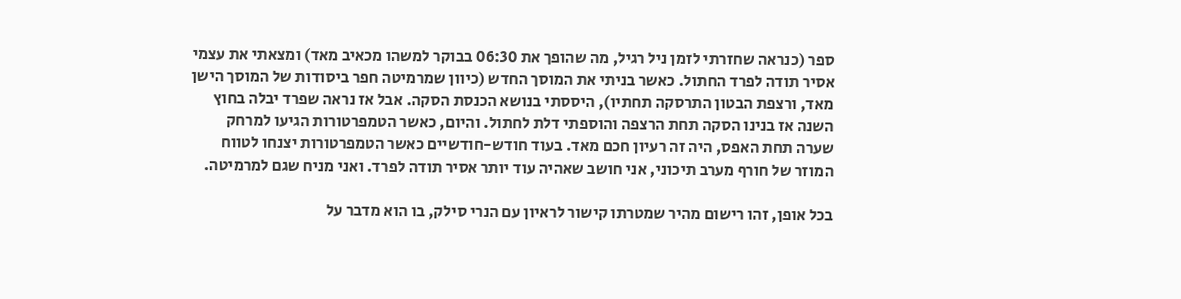ספר (כנראה שחזרתי לזמן ניל רגיל, מה שהופך את 06:30 בבוקר למשהו מכאיב מאד) ומצאתי את עצמי אסיר תודה לפרד החתול. כאשר בניתי את המוסך החדש (כיוון שמרמיטה חפר ביסודות של המוסך הישן מאד, ורצפת הבטון התרסקה תחתיו), היססתי בנושא הכנסת הסקה. אבל אז נראה שפרד יבלה בחוץ השנה אז בנינו הסקה תחת הרצפה והוספתי דלת לחתול. והיום, כאשר הטמפרטורות הגיעו למרחק שערה תחת האפס, היה זה רעיון חכם מאד. בעוד חודש-חודשיים כאשר הטמפרטורות יצנחו לטווח המוזר של חורף מערב תיכוני, אני חושב שאהיה עוד יותר אסיר תודה לפרד. ואני מניח שגם למרמיטה.

בכל אופן, זהו רישום מהיר שמטרתו קישור לראיון עם הנרי סילק, בו הוא מדבר על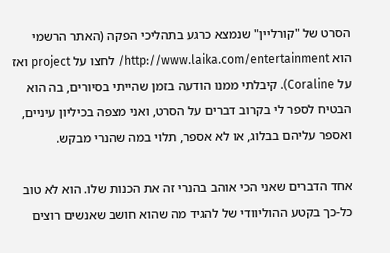הסרט של "קורליין" שנמצא כרגע בתהליכי הפקה (האתר הרשמי הוא http://www.laika.com/entertainment/ לחצו על project ואז על Coraline). קיבלתי ממנו הודעה בזמן שהייתי בסיורים, בה הוא הבטיח לספר לי בקרוב דברים על הסרט, ואני מצפה בכיליון עיניים, ואספר עליהם בבלוג, או לא אספר, תלוי במה שהנרי מבקש.

אחד הדברים שאני הכי אוהב בהנרי זה את הכנות שלו. הוא לא טוב כל-כך בקטע ההוליוודי של להגיד מה שהוא חושב שאנשים רוצים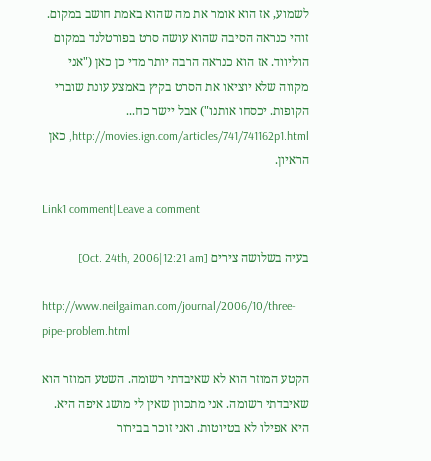לשמוע, אז הוא אומר את מה שהוא באמת חושב במקום. זוהי כנראה הסיבה שהוא עושה סרט בפורטלנד במקום הוליווד. אז הוא כנראה הרבה יותר מדי כן כאן ("אני מקווה שלא יוציאו את הסרט בקיץ באמצע עונת שוברי הקופות. יכסחו אותנו") אבל יישר כח...
http://movies.ign.com/articles/741/741162p1.html, כאן הראיון.

Link1 comment|Leave a comment

בעיה בשלושה צירים [Oct. 24th, 2006|12:21 am]

http://www.neilgaiman.com/journal/2006/10/three-pipe-problem.html

הקטע המוזר הוא לא שאיבדתי רשומה. השטע המוזר הוא שאיבדתי רשומה. אני מתכוון שאין לי מושג איפה היא. היא אפילו לא בטיוטות. ואני זוכר בבירור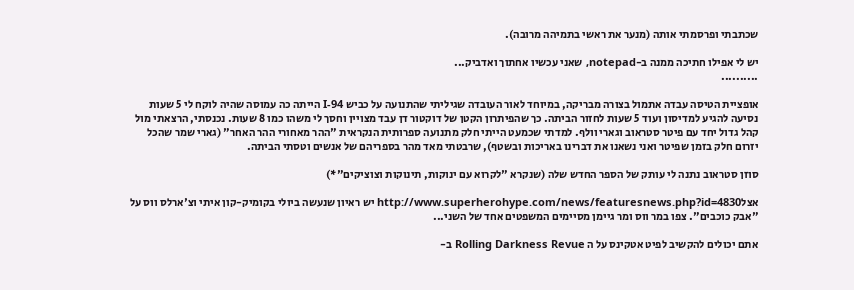שכתבתי ופרסמתי אותה (מנער את ראשי בתמיהה מרובה).

יש לי אפילו חתיכה ממנה ב-notepad, שאני עכשיו אחתוך ואדביק...
..........

אופציית הטיסה עבדה אתמול בצורה מבריקה, במיוחד לאור העובדה שגיליתי שהתנועה על כביש I-94 הייתה כה עמוסה שהיה לוקח לי 5 שעות נסיעה להגיע למדיסון ועוד 5 שעות לחזור הביתה. כך שהפיתרון הקטן של דוקטור דן עבד מצויין וחסך לי משהו כמו 8 שעות. נכנסתי, הרצאתי מול קהל גדול יחד עם פיטר סטראוב וגארי וולף. למדתי שכמעט הייתי חלק מתנועה ספרותית הנקראית "ההר מאחורי ההר האחר" (גארי שמר שהכל יזרום חלק בזמן שפיטר ואני נשאנו את דברינו באריכות ובשטף), שרבטתי מאד מהר בספריהם של אנשים וטסתי הביתה.

סוזן סטראוב נתנה לי עותק של הספר החדש שלה (שנקרא "לקרוא עם ינוקות, תינוקות וצוציקים"*)

אצלhttp://www.superherohype.com/news/featuresnews.php?id=4830 יש ראיון שנעשה ביולי בקומיק-קון איתי וצ'ארלס ווס על "אבק כוכבים". צפו במר ווס ומר גיימן מסיימים המשפטים אחד של השני...

אתם יכולים להקשיב לפיט אטקינס על ה Rolling Darkness Revue ב-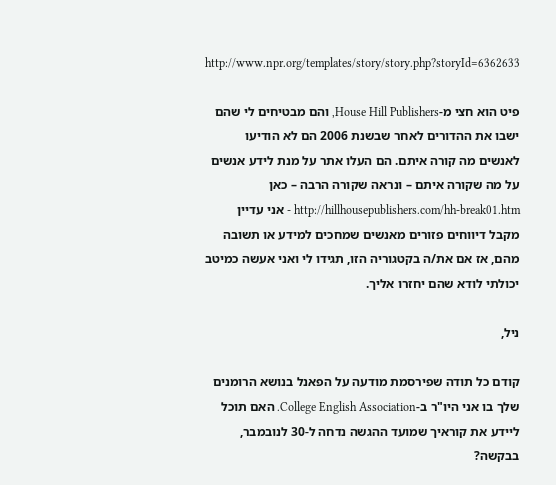http://www.npr.org/templates/story/story.php?storyId=6362633

פיט הוא חצי מ-House Hill Publishers, והם מבטיחים לי שהם ישבו את ההדורים לאחר שבשנת 2006 הם לא הודיעו לאנשים מה קורה איתם. הם העלו אתר על מנת לידע אנשים על מה שקורה איתם – ונראה שקורה הרבה – כאן http://hillhousepublishers.com/hh-break01.htm - אני עדיין מקבל דיווחים פזורים מאנשים שמחכים למידע או תשובה מהם, אז אם את/ה בקטגוריה הזו, תגידו לי ואני אעשה כמיטב יכולתי לודא שהם יחזרו אליך.

ניל,

קודם כל תודה שפירסמת מודעה על הפאנל בנושא הרומנים שלך בו אני היו"ר ב-College English Association. האם תוכל ליידע את קוראיך שמועד ההגשה נדחה ל-30 לנובמבר, בבקשה?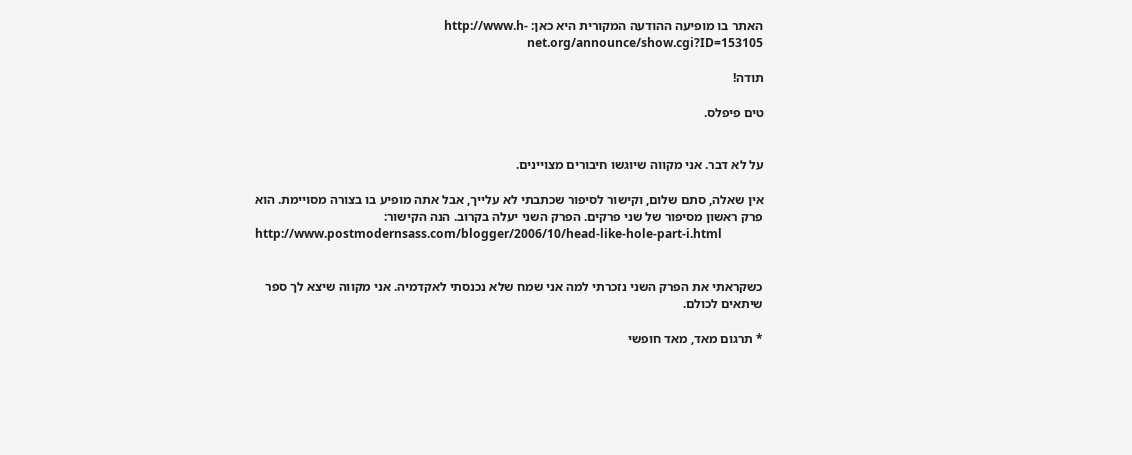האתר בו מופיעה ההודעה המקורית היא כאן: http://www.h-net.org/announce/show.cgi?ID=153105

תודה!

טים פיפלס.


על לא דבר. אני מקווה שיוגשו חיבורים מצויינים.

אין שאלה, סתם שלום, וקישור לסיפור שכתבתי לא עלייך, אבל אתה מופיע בו בצורה מסויימת. הוא פרק ראשון מסיפור של שני פרקים. הפרק השני יעלה בקרוב. הנה הקישור:
http://www.postmodernsass.com/blogger/2006/10/head-like-hole-part-i.html


כשקראתי את הפרק השני נזכרתי למה אני שמח שלא נכנסתי לאקדמיה. אני מקווה שיצא לך ספר שיתאים לכולם.

* תרגום מאד, מאד חופשי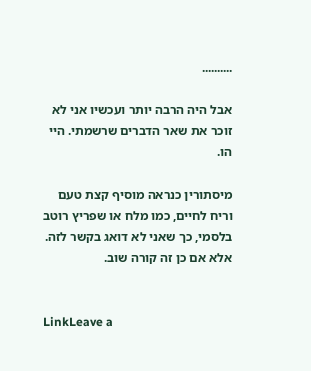..........

אבל היה הרבה יותר ועכשיו אני לא זוכר את שאר הדברים שרשמתי. היי הו.

מיסתורין כנראה מוסיף קצת טעם וריח לחיים, כמו מלח או שפריץ רוטב בלסמי, כך שאני לא דואג בקשר לזה.
אלא אם כן זה קורה שוב.


LinkLeave a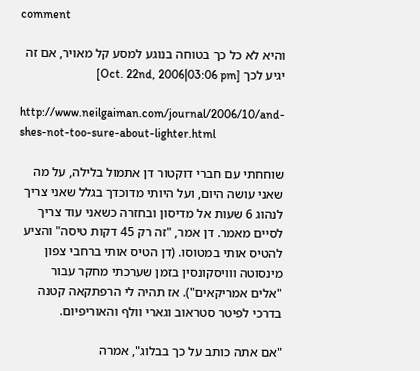comment

והיא לא כל כך בטוחה בנוגע למסע קל מאויר, אם זה יגיע לכך [Oct. 22nd, 2006|03:06 pm]

http://www.neilgaiman.com/journal/2006/10/and-shes-not-too-sure-about-lighter.html

שוחחתי עם חברי דוקטור דן אתמול בלילה, על מה שאני עושה היום, ועל היותי מדוכדך בגלל שאני צריך לנהוג 6 שעות אל מדיסון ובחזרה כשאני עוד צריך לסיים מאמר. דן אמר, "זה רק 45 דקות טיסה" והציע להטיס אותי במטוסו. (דן הטיס אותי ברחבי צפון מינסוטה ווויסקונסין בזמן שערכתי מחקר עבור "אלים אמריקאים"). אז תהיה לי הרפתקאה קטנה בדרכי לפיטר סטראוב וגארי וולף והאוריפיום.

"אם אתה כותב על כך בבלוג", אמרה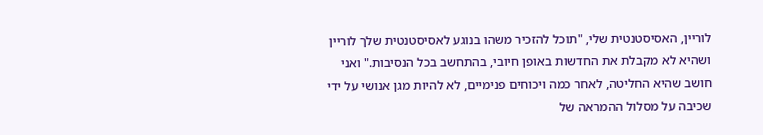לוריין, האסיסטנטית שלי, "תוכל להזכיר משהו בנוגע לאסיסטנטית שלך לוריין ושהיא לא מקבלת את החדשות באופן חיובי, בהתחשב בכל הנסיבות." ואני חושב שהיא החליטה, לאחר כמה ויכוחים פנימיים, לא להיות מגן אנושי על ידי שכיבה על מסלול ההמראה של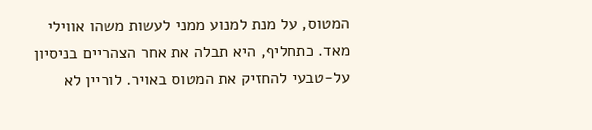המטוס, על מנת למנוע ממני לעשות משהו אווילי מאד. כתחליף, היא תבלה את אחר הצהריים בניסיון על-טבעי להחזיק את המטוס באויר. לוריין לא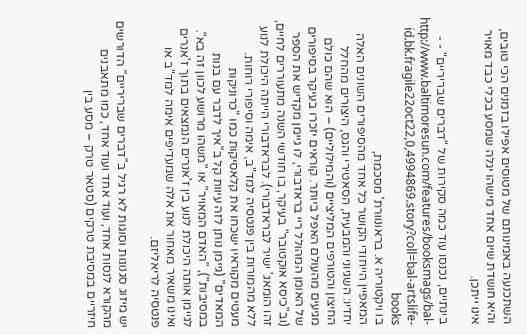השתכנעה באמינותם של מטוסים אפילו בזמנים הכי טובים, והיא חושדת שיום אחד מישהו יגלה שמסע בכלי כבד מאויר אינו ייתכן.

בינתיים, נכנסו עוד כמה סקירות של "דברים שבריריים" - - http://www.baltimoresun.com/features/booksmags/bal-id.bk.fragile22oct22,0,4994869.story?coll=bal-artslife-books
בו ויקטוריה א. בראונוורת' מסכמת,
המאפיין הייחודי הקושר כל אחד מהסיפורים השונים האלה יחדיו: השגיוני והמבעית, הסאטירי והגס, היצורים מהחלל החיצון והטורפים המליציים (והמילוליים) – הוא שהם כולם מגיעים מהעולם האפל ביותר. קוראים יזכרו בעיקר בסיפורים של האומן המהולל ריי בראדבורי, לו גיימן מקדיש את הספר (וב"כיסא אוקטובר" בעיקר, בו חודשי השנה מתעוררים לחיים, זהו הומאג' ישיר לבראדבורי). לבראדבורי הייתה היכולת לנוע ללא מהמורות בין פנטסיה למד"ב, אימה וסיפורי רוחות. מעטים מקוראיו ישכחו את קלאסיקות כמו "כרוניקות המאדים" (גיימן נותן לזה עיוות קל ב"איך לדבר עם בנות במסיבות"), "האדם המאויר" או "משהו מרושע לכוון זה בא". לגיימן אותה היכולת לנוע בין ז'אנרים הנמצאים בתוך ז'אנרים ואינו משאיר מאחור את אלה שמעדיפים אימה למד"ב או פנטסיה לריאליזם.

יש מיזוג סגנונות וסוגות לא רגיל ב"דברים שבריריים" הדורשים מהקורא לנסות אחד, ועוד אחד ועוד אחד, כמו מתאבנים חיזריים במסיבת טרקים (סטאר טרק – מסע בין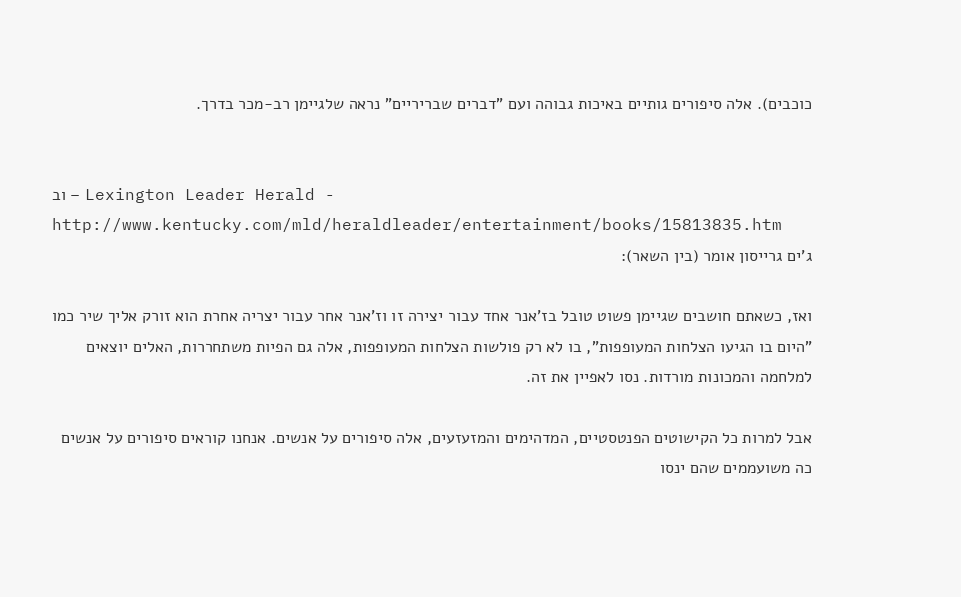כוכבים). אלה סיפורים גותיים באיכות גבוהה ועם "דברים שבריריים" נראה שלגיימן רב-מכר בדרך.


וב – Lexington Leader Herald - http://www.kentucky.com/mld/heraldleader/entertainment/books/15813835.htm
ג'ים גרייסון אומר (בין השאר):

ואז, כשאתם חושבים שגיימן פשוט טובל בז'אנר אחד עבור יצירה זו וז'אנר אחר עבור יצריה אחרת הוא זורק אליך שיר כמו "היום בו הגיעו הצלחות המעופפות", בו לא רק פולשות הצלחות המעופפות, אלה גם הפיות משתחררות, האלים יוצאים למלחמה והמכונות מורדות. נסו לאפיין את זה.

אבל למרות כל הקישוטים הפנטסטיים, המדהימים והמזעזעים, אלה סיפורים על אנשים. אנחנו קוראים סיפורים על אנשים כה משועממים שהם ינסו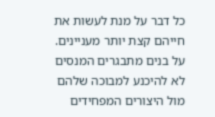כל דבר על מנת לעשות את חייהם קצת יותר מעניינים. על בנים מתבגרים המנסים לא להיכנע למבוכה שלהם מול היצורים המפחידים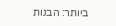ביותר: הבנות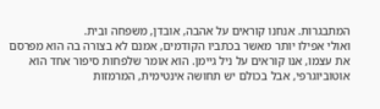המתבגרות. אנחנו קוראים על אהבה, אובדן, משפחה ובית.
ואולי אפילו יותר מאשר בכתביו הקודמים, אמנם לא בצורה בה הוא מפרסם את עצמו, אנו קוראים על ניל גיימן. הוא אומר שלפחות סיפור אחד הוא אוטוביוגרפי, אבל בכולם יש תחושה אינטימית, המרמזות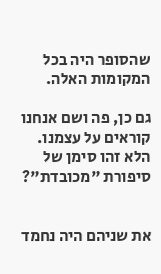שהסופר היה בכל המקומות האלה.

גם כן, פה ושם אנחנו קוראים על עצמנו. הלא זהו סימן של סיפורת "מכובדת"?


את שניהם היה נחמד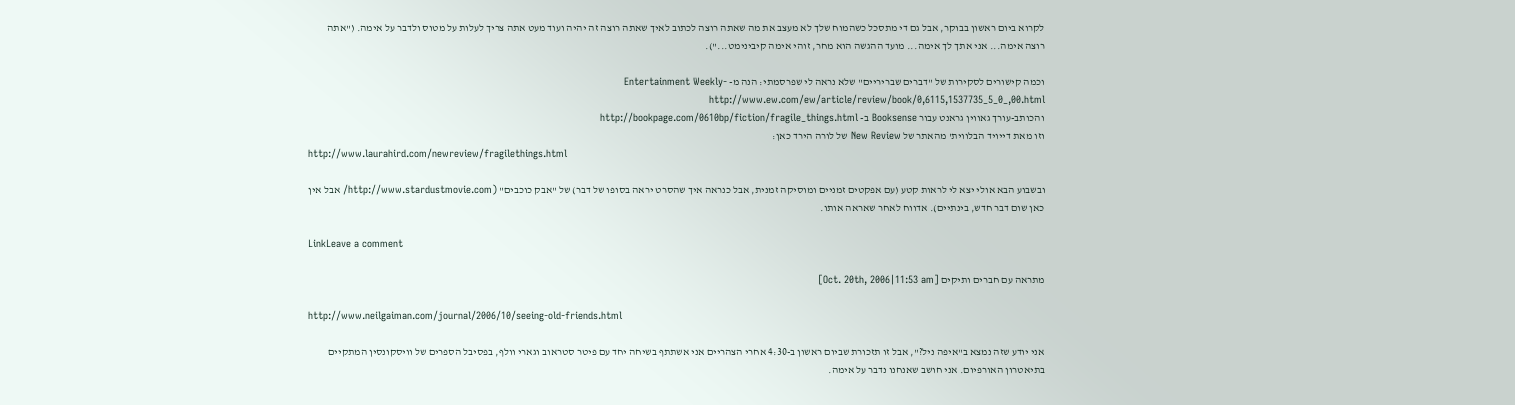לקרוא ביום ראשון בבוקר, אבל גם די מתסכל כשהמוח שלך לא מעצב את מה שאתה רוצה לכתוב לאיך שאתה רוצה זה יהיה ועוד מעט אתה צריך לעלות על מטוס ולדבר על אימה. ("אתה רוצה אימה... אני אתך לך אימה... מועד ההגשה הוא מחר, זוהי אימה קיבינימט...").

וכמה קישורים לסקירות של "דברים שבריריים" שלא נראה לי שפרסמתי: הנה מ- Entertainment Weekly- http://www.ew.com/ew/article/review/book/0,6115,1537735_5_0_,00.html
והכותב-עורך גאווין גראנט עבור Booksense ב- http://bookpage.com/0610bp/fiction/fragile_things.html
וזו מאת דייויד הבלווית' מהאתר של New Review של לורה הירד כאן:
http://www.laurahird.com/newreview/fragilethings.html

ובשבוע הבא אולי יצא לי לראות קטע (עם אפקטים זמניים ומוסיקה זמנית, אבל כנראה איך שהסרט יראה בסופו של דבר) של "אבק כוכבים" (http://www.stardustmovie.com/ אבל אין כאן שום דבר חדש, בינתיים). אדווח לאחר שאראה אותו.

LinkLeave a comment

מתראה עם חברים ותיקים [Oct. 20th, 2006|11:53 am]

http://www.neilgaiman.com/journal/2006/10/seeing-old-friends.html

אני יודע שזה נמצא ב"איפה ניל?", אבל זו תזכורת שביום ראשון ב-4:30 אחרי הצהריים אני אשתתף בשיחה יחד עם פיטר סטראוב וגארי וולף, בפסיבל הספרים של וויסקונסין המתקיים בתיאטרון האורפיום. אני חושב שאנחנו נדבר על אימה.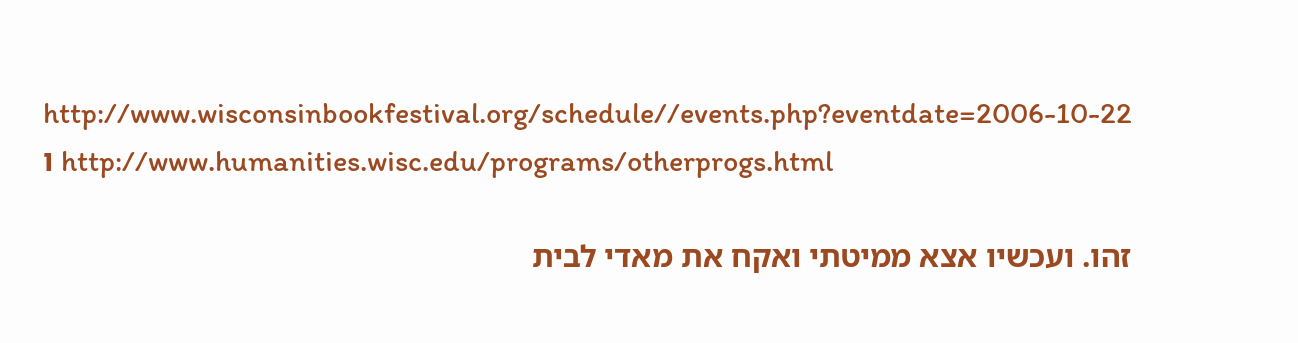http://www.wisconsinbookfestival.org/schedule//events.php?eventdate=2006-10-22
ו http://www.humanities.wisc.edu/programs/otherprogs.html

זהו. ועכשיו אצא ממיטתי ואקח את מאדי לבית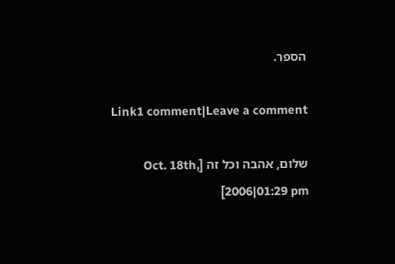הספר.

Link1 comment|Leave a comment

שלום, אהבה וכל זה [Oct. 18th, 2006|01:29 pm]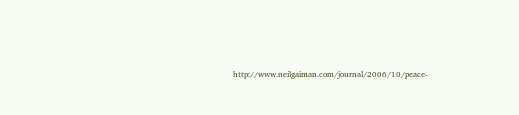http://www.neilgaiman.com/journal/2006/10/peace-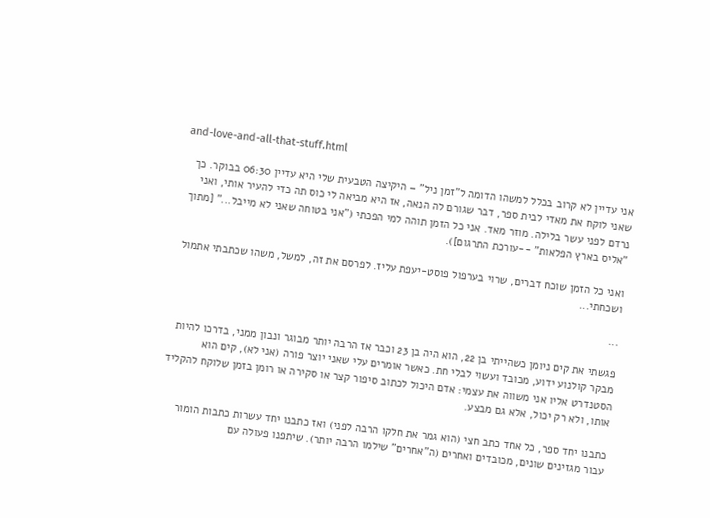and-love-and-all-that-stuff.html

אני עדיין לא קרוב בכלל למשהו הדומה ל"זמן ניל" – היקיצה הטבעית שלי היא עדיין 06:30 בבוקר. כך שאני לוקח את מאדי לבית ספר, דבר שגורם לה הנאה, אז היא מביאה לי כוס תה כדי להעיר אותי, ואני נרדם לפני עשר בלילה. מוזר מאד. אני כל הזמן תוהה למי הפכתי ("אני בטוחה שאני לא מייבל..." [מתוך "אליס בארץ הפלאות" --עורכת התרגום]).

ואני כל הזמן שוכח דברים, שרוי בערפול פוסט-יעפת עליז. לפרסם את זה, למשל, משהו שכתבתי אתמול ושכחתי...

...

פגשתי את קים ניומן כשהייתי בן 22, הוא היה בן 23 וכבר אז הרבה יותר מבוגר ונבון ממני, בדרכו להיות מבקר קולנוע ידוע, מכובד ועשוי לבלי חת. כאשר אומרים עלי שאני יוצר פורה (אני לא), קים הוא הסטנדרט אליו אני משווה את עצמי: אדם היכול לכתוב סיפור קצר או סקירה או רומן בזמן שלוקח להקליד אותו, ולא רק יכול, אלא גם מבצע.

כתבנו יחד ספר, כל אחד כתב חצי (הוא גמר את חלקו הרבה לפני) ואז כתבנו יחד עשרות כתבות הומור עבור מגזינים שונים, מכובדים ואחרים (ה"אחרים" שילמו הרבה יותר). שיתפנו פעולה עם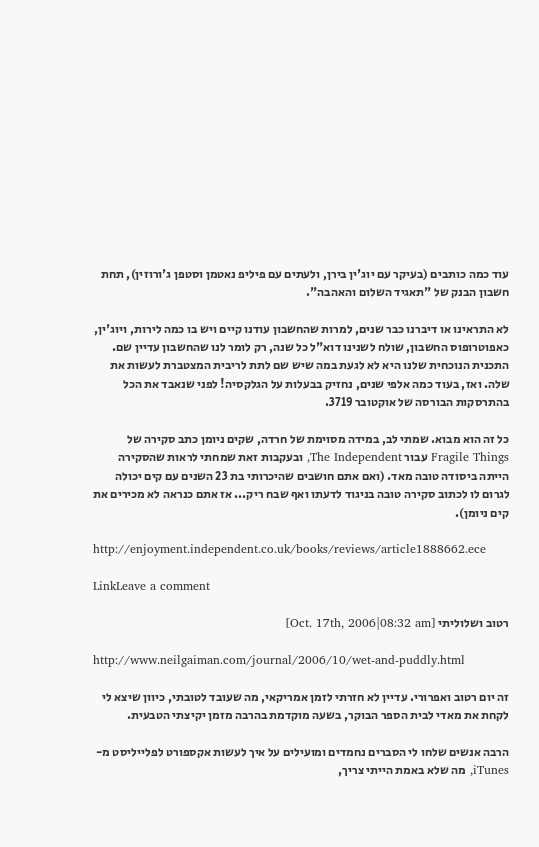עוד כמה כותבים (בעיקר עם יוג'ין בירן, ולעתים עם פיליפ נאטמן וסטפן ג'ורוזין), תחת חשבון הבנק של "תאגיד השלום והאהבה".

לא התראינו או דיברנו כבר שנים, למרות שהחשבון עודנו קיים ויש בו כמה לירות, ויוג'ין, כאפוטרופוס החשבון, שולח לשנינו דוא"ל כל שנה, רק לומר לנו שהחשבון עדיין שם. התכנית הנוכחית שלנו היא לא לגעת במה שיש שם לתת לריבית המצטברת לעשות את שלה. ואז, בעוד כמה אלפי שנים, נחזיק בבעלות על הגלקסיה! לפני שנאבד את הכל בהתרסקות הבורסה של אוקטובר 3719.

כל זה הוא מבוא. שמתי לב, במידה מסוימת של חרדה, שקים ניומן כתב סקירה של Fragile Things עבור The Independent, ובעקבות זאת שמחתי לראות שהסקירה הייתה ביסודה טובה מאד. (ואם אתם חושבים שהיכרותי בת 23 השנים עם קים יכולה לגרום לו לכתוב סקירה טובה בניגוד לדעתו ואף שבח ריק... אז אתם כנראה לא מכירים את קים ניומן).

http://enjoyment.independent.co.uk/books/reviews/article1888662.ece

LinkLeave a comment

רטוב ושלוליתי [Oct. 17th, 2006|08:32 am]

http://www.neilgaiman.com/journal/2006/10/wet-and-puddly.html

זה יום רטוב ואפרורי. עדיין לא חזרתי לזמן אמריקאי, מה שעובד לטובתי, כיוון שיצא לי לקחת את מאדי לבית הספר הבוקר, בשעה מוקדמת בהרבה מזמן יקיצתי הטבעית.

הרבה אנשים שלחו לי הסברים נחמדים ומועילים על איך לעשות אקספורט לפלייליסט מ- iTunes, מה שלא באמת הייתי צריך,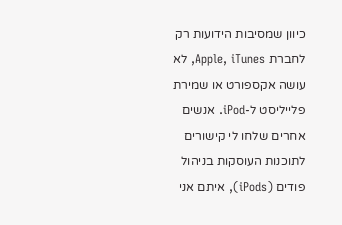כיוון שמסיבות הידועות רק לחברת Apple, iTunes, לא עושה אקספורט או שמירת פלייליסט ל-iPod. אנשים אחרים שלחו לי קישורים לתוכנות העוסקות בניהול פודים (iPods), איתם אני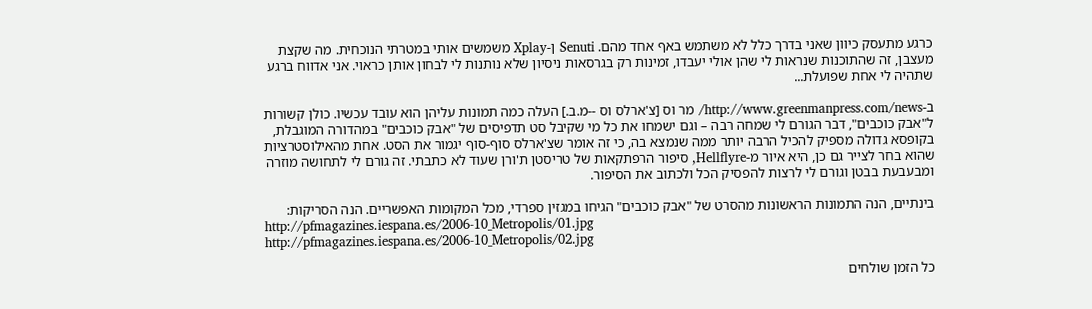כרגע מתעסק כיוון שאני בדרך כלל לא משתמש באף אחד מהם. Senuti ן-Xplay משמשים אותי במטרתי הנוכחית. מה שקצת מעצבן, זה שהתוכנות שנראות לי שהן אולי יעבדו, זמינות רק בגרסאות ניסיון שלא נותנות לי לבחון אותן כראוי. אני אדווח ברגע שתהיה לי אחת שפועלת...

ב-http://www.greenmanpress.com/news/ מר וס [צ'ארלס וס --מ.ב.] העלה כמה תמונות עליהן הוא עובד עכשיו. כולן קשורות ל"אבק כוכבים", דבר הגורם לי שמחה רבה – וגם ישמחו את כל מי שקיבל סט תדפיסים של "אבק כוכבים" במהדורה המוגבלת, בקופסא גדולה מספיק להכיל הרבה יותר ממה שנמצא בה, כי זה אומר שצ'ארלס סוף-סוף יגמור את הסט. אחת מהאילוסטרציות שהוא בחר לצייר גם כן, היא איור מ-Hellflyre, סיפור הרפתקאות של טריסטן ת'ורן שעוד לא כתבתי. זה גורם לי לתחושה מוזרה ומבעבעת בבטן וגורם לי לרצות להפסיק הכל ולכתוב את הסיפור.

בינתיים, הנה התמונות הראשונות מהסרט של "אבק כוכבים" הגיחו במגזין ספרדי, מכל המקומות האפשריים. הנה הסריקות:
http://pfmagazines.iespana.es/2006-10_Metropolis/01.jpg
http://pfmagazines.iespana.es/2006-10_Metropolis/02.jpg

כל הזמן שולחים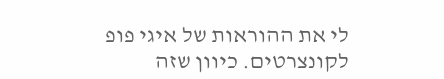לי את ההוראות של איגי פופ לקונצרטים. כיוון שזה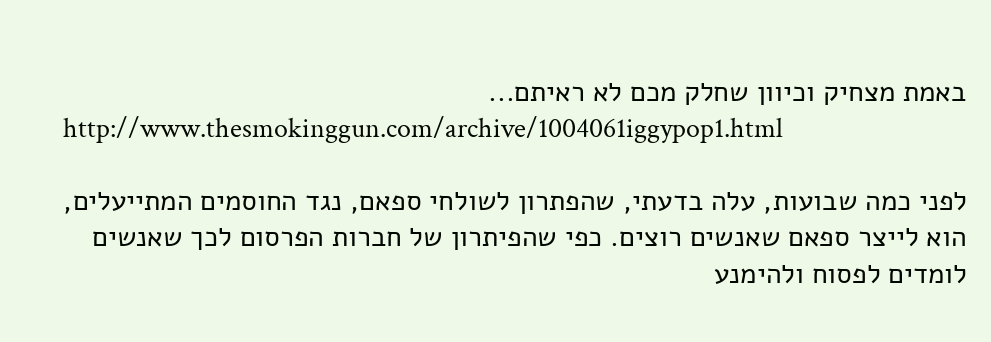באמת מצחיק וכיוון שחלק מכם לא ראיתם...
http://www.thesmokinggun.com/archive/1004061iggypop1.html

לפני כמה שבועות, עלה בדעתי, שהפתרון לשולחי ספאם, נגד החוסמים המתייעלים, הוא לייצר ספאם שאנשים רוצים. כפי שהפיתרון של חברות הפרסום לכך שאנשים לומדים לפסוח ולהימנע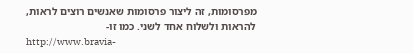מפרסומות, זה ליצור פרסומות שאנשים רוצים לראות, להראות ולשלוח אחד לשני. כמו זו-
http://www.bravia-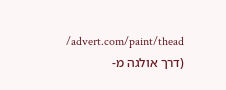advert.com/paint/thead/ (דרך אולגה מ-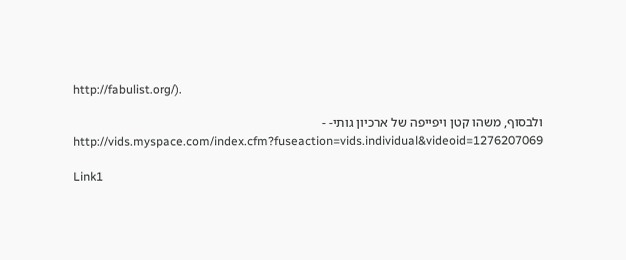http://fabulist.org/).

ולבסוף, משהו קטן ויפייפה של ארכיון גותי- - http://vids.myspace.com/index.cfm?fuseaction=vids.individual&videoid=1276207069

Link1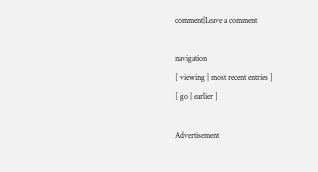comment|Leave a comment

navigation
[ viewing | most recent entries ]
[ go | earlier ]

Advertisement